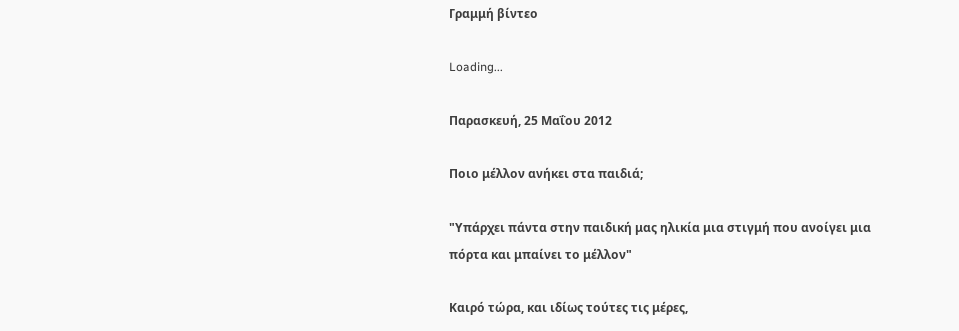Γραμμή βίντεο

Loading...

Παρασκευή, 25 Μαΐου 2012

Ποιο μέλλον ανήκει στα παιδιά;

"Υπάρχει πάντα στην παιδική μας ηλικία μια στιγμή που ανοίγει μια πόρτα και μπαίνει το μέλλον"

Καιρό τώρα, και ιδίως τούτες τις μέρες,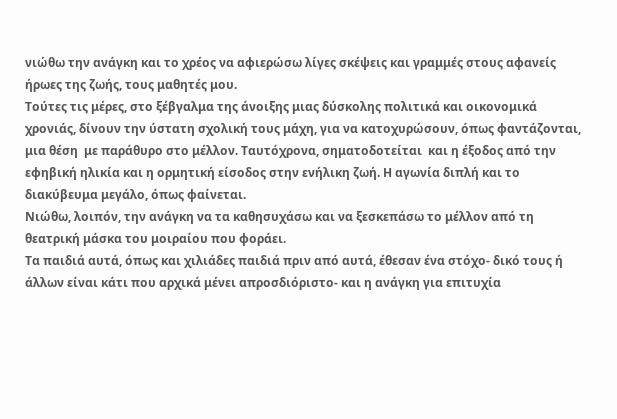νιώθω την ανάγκη και το χρέος να αφιερώσω λίγες σκέψεις και γραμμές στους αφανείς ήρωες της ζωής, τους μαθητές μου.
Τούτες τις μέρες, στο ξέβγαλμα της άνοιξης μιας δύσκολης πολιτικά και οικονομικά χρονιάς, δίνουν την ύστατη σχολική τους μάχη, για να κατοχυρώσουν, όπως φαντάζονται, μια θέση  με παράθυρο στο μέλλον. Ταυτόχρονα, σηματοδοτείται  και η έξοδος από την εφηβική ηλικία και η ορμητική είσοδος στην ενήλικη ζωή. Η αγωνία διπλή και το διακύβευμα μεγάλο, όπως φαίνεται.
Νιώθω, λοιπόν, την ανάγκη να τα καθησυχάσω και να ξεσκεπάσω το μέλλον από τη θεατρική μάσκα του μοιραίου που φοράει.
Τα παιδιά αυτά, όπως και χιλιάδες παιδιά πριν από αυτά, έθεσαν ένα στόχο- δικό τους ή άλλων είναι κάτι που αρχικά μένει απροσδιόριστο- και η ανάγκη για επιτυχία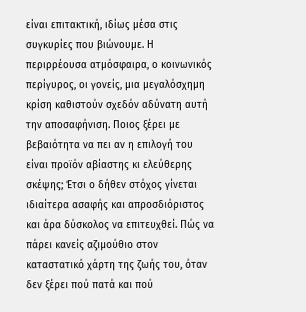είναι επιτακτική, ιδίως μέσα στις συγκυρίες που βιώνουμε. Η περιρρέουσα ατμόσφαιρα, ο κοινωνικός περίγυρος, οι γονείς, μια μεγαλόσχημη κρίση καθιστούν σχεδόν αδύνατη αυτή την αποσαφήνιση. Ποιος ξέρει με βεβαιότητα να πει αν η επιλογή του είναι προϊόν αβίαστης κι ελεύθερης σκέψης; Έτσι ο δήθεν στόχος γίνεται ιδιαίτερα ασαφής και απροσδιόριστος και άρα δύσκολος να επιτευχθεί. Πώς να πάρει κανείς αζιμούθιο στον καταστατικό χάρτη της ζωής του, όταν δεν ξέρει πού πατά και πού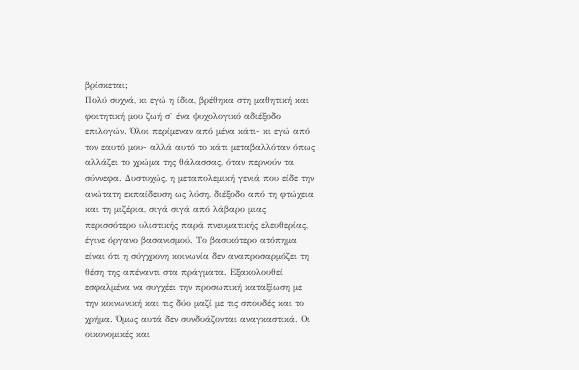βρίσκεται;
Πολύ συχνά, κι εγώ η ίδια, βρέθηκα στη μαθητική και φοιτητική μου ζωή σ` ένα ψυχολογικό αδιέξοδο επιλογών. Όλοι περίμεναν από μένα κάτι- κι εγώ από τον εαυτό μου- αλλά αυτό το κάτι μεταβαλλόταν όπως αλλάζει το χρώμα της θάλασσας, όταν περνούν τα σύννεφα. Δυστυχώς, η μεταπολεμική γενιά που είδε την ανώτατη εκπαίδευση ως λύση, διέξοδο από τη φτώχεια και τη μιζέρια, σιγά σιγά από λάβαρο μιας περισσότερο υλιστικής παρά πνευματικής ελευθερίας, έγινε όργανο βασανισμού. Το βασικότερο ατόπημα είναι ότι η σύγχρονη κοινωνία δεν αναπροσαρμόζει τη θέση της απέναντι στα πράγματα. Εξακολουθεί εσφαλμένα να συγχέει την προσωπική καταξίωση με την κοινωνική και τις δύο μαζί με τις σπουδές και το χρήμα. Όμως αυτά δεν συνδυάζονται αναγκαστικά. Οι οικονομικές και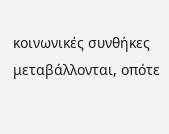κοινωνικές συνθήκες μεταβάλλονται, οπότε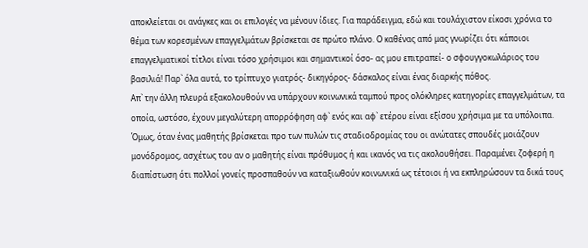αποκλείεται οι ανάγκες και οι επιλογές να μένουν ίδιες. Για παράδειγμα, εδώ και τουλάχιστον είκοσι χρόνια το θέμα των κορεσμένων επαγγελμάτων βρίσκεται σε πρώτο πλάνο. Ο καθένας από μας γνωρίζει ότι κάποιοι επαγγελματικοί τίτλοι είναι τόσο χρήσιμοι και σημαντικοί όσο- ας μου επιτραπεί- ο σφουγγοκωλάριος του βασιλιά! Παρ` όλα αυτά, το τρίπτυχο γιατρός- δικηγόρος- δάσκαλος είναι ένας διαρκής πόθος.
Απ` την άλλη πλευρά εξακολουθούν να υπάρχουν κοινωνικά ταμπού προς ολόκληρες κατηγορίες επαγγελμάτων, τα οποία, ωστόσο, έχουν μεγαλύτερη απορρόφηση αφ` ενός και αφ` ετέρου είναι εξίσου χρήσιμα με τα υπόλοιπα. Όμως, όταν ένας μαθητής βρίσκεται προ των πυλών τις σταδιοδρομίας του οι ανώτατες σπουδές μοιάζουν μονόδρομος, ασχέτως του αν ο μαθητής είναι πρόθυμος ή και ικανός να τις ακολουθήσει. Παραμένει ζοφερή η διαπίστωση ότι πολλοί γονείς προσπαθούν να καταξιωθούν κοινωνικά ως τέτοιοι ή να εκπληρώσουν τα δικά τους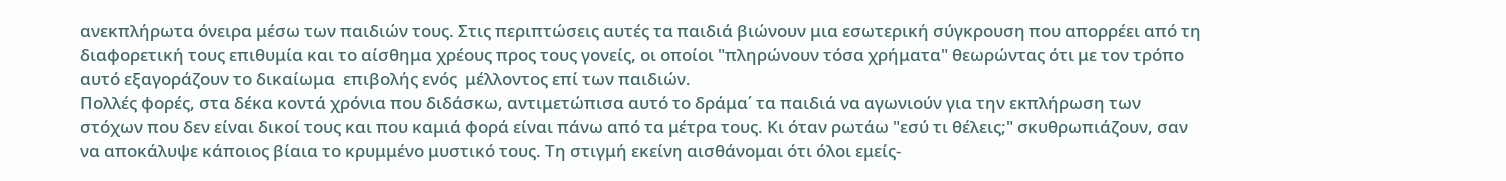ανεκπλήρωτα όνειρα μέσω των παιδιών τους. Στις περιπτώσεις αυτές τα παιδιά βιώνουν μια εσωτερική σύγκρουση που απορρέει από τη διαφορετική τους επιθυμία και το αίσθημα χρέους προς τους γονείς, οι οποίοι "πληρώνουν τόσα χρήματα" θεωρώντας ότι με τον τρόπο αυτό εξαγοράζουν το δικαίωμα  επιβολής ενός  μέλλοντος επί των παιδιών.
Πολλές φορές, στα δέκα κοντά χρόνια που διδάσκω, αντιμετώπισα αυτό το δράμα΄ τα παιδιά να αγωνιούν για την εκπλήρωση των στόχων που δεν είναι δικοί τους και που καμιά φορά είναι πάνω από τα μέτρα τους. Κι όταν ρωτάω "εσύ τι θέλεις;" σκυθρωπιάζουν, σαν να αποκάλυψε κάποιος βίαια το κρυμμένο μυστικό τους. Τη στιγμή εκείνη αισθάνομαι ότι όλοι εμείς-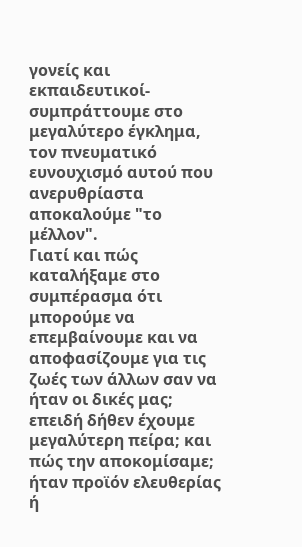γονείς και εκπαιδευτικοί- συμπράττουμε στο μεγαλύτερο έγκλημα, τον πνευματικό ευνουχισμό αυτού που ανερυθρίαστα αποκαλούμε "το μέλλον".
Γιατί και πώς καταλήξαμε στο συμπέρασμα ότι μπορούμε να επεμβαίνουμε και να αποφασίζουμε για τις ζωές των άλλων σαν να ήταν οι δικές μας; επειδή δήθεν έχουμε μεγαλύτερη πείρα; και πώς την αποκομίσαμε; ήταν προϊόν ελευθερίας ή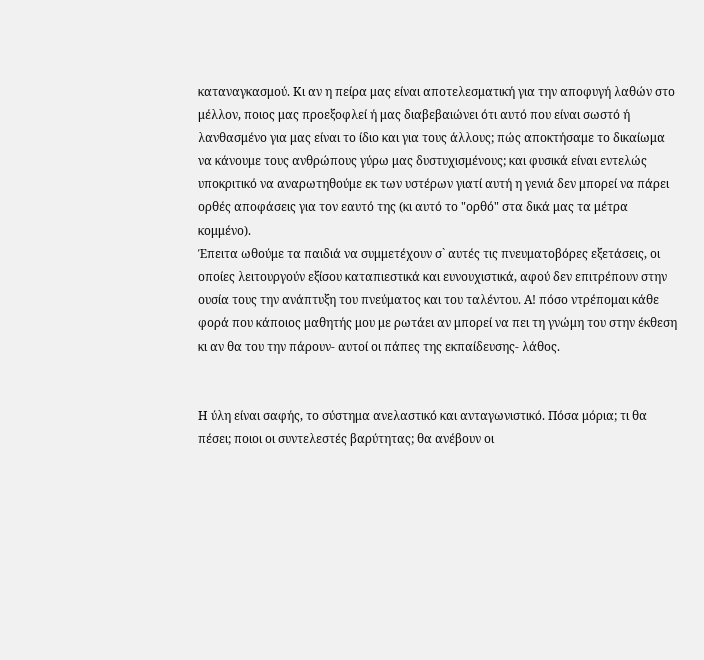καταναγκασμού. Κι αν η πείρα μας είναι αποτελεσματική για την αποφυγή λαθών στο μέλλον, ποιος μας προεξοφλεί ή μας διαβεβαιώνει ότι αυτό που είναι σωστό ή λανθασμένο για μας είναι το ίδιο και για τους άλλους; πώς αποκτήσαμε το δικαίωμα να κάνουμε τους ανθρώπους γύρω μας δυστυχισμένους; και φυσικά είναι εντελώς υποκριτικό να αναρωτηθούμε εκ των υστέρων γιατί αυτή η γενιά δεν μπορεί να πάρει ορθές αποφάσεις για τον εαυτό της (κι αυτό το "ορθό" στα δικά μας τα μέτρα κομμένο).
Έπειτα ωθούμε τα παιδιά να συμμετέχουν σ` αυτές τις πνευματοβόρες εξετάσεις, οι οποίες λειτουργούν εξίσου καταπιεστικά και ευνουχιστικά, αφού δεν επιτρέπουν στην ουσία τους την ανάπτυξη του πνεύματος και του ταλέντου. Α! πόσο ντρέπομαι κάθε φορά που κάποιος μαθητής μου με ρωτάει αν μπορεί να πει τη γνώμη του στην έκθεση κι αν θα του την πάρουν- αυτοί οι πάπες της εκπαίδευσης- λάθος.


Η ύλη είναι σαφής, το σύστημα ανελαστικό και ανταγωνιστικό. Πόσα μόρια; τι θα πέσει; ποιοι οι συντελεστές βαρύτητας; θα ανέβουν οι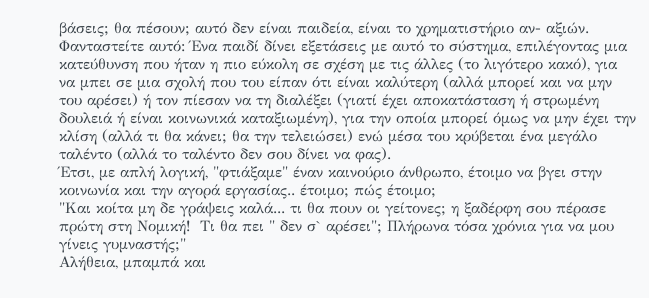βάσεις; θα πέσουν; αυτό δεν είναι παιδεία, είναι το χρηματιστήριο αν- αξιών.
Φανταστείτε αυτό: Ένα παιδί δίνει εξετάσεις με αυτό το σύστημα, επιλέγοντας μια κατεύθυνση που ήταν η πιο εύκολη σε σχέση με τις άλλες (το λιγότερο κακό), για να μπει σε μια σχολή που του είπαν ότι είναι καλύτερη (αλλά μπορεί και να μην του αρέσει) ή τον πίεσαν να τη διαλέξει (γιατί έχει αποκατάσταση ή στρωμένη δουλειά ή είναι κοινωνικά καταξιωμένη), για την οποία μπορεί όμως να μην έχει την κλίση (αλλά τι θα κάνει; θα την τελειώσει) ενώ μέσα του κρύβεται ένα μεγάλο ταλέντο (αλλά το ταλέντο δεν σου δίνει να φας).
Έτσι, με απλή λογική, "φτιάξαμε" έναν καινούριο άνθρωπο, έτοιμο να βγει στην κοινωνία και την αγορά εργασίας.. έτοιμο; πώς έτοιμο;
"Και κοίτα μη δε γράψεις καλά... τι θα πουν οι γείτονες; η ξαδέρφη σου πέρασε πρώτη στη Νομική!  Τι θα πει " δεν σ` αρέσει"; Πλήρωνα τόσα χρόνια για να μου γίνεις γυμναστής;"
Αλήθεια, μπαμπά και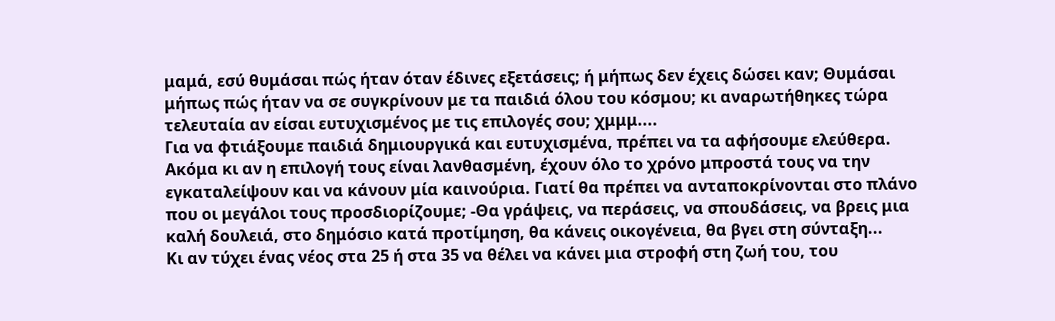μαμά, εσύ θυμάσαι πώς ήταν όταν έδινες εξετάσεις; ή μήπως δεν έχεις δώσει καν; Θυμάσαι μήπως πώς ήταν να σε συγκρίνουν με τα παιδιά όλου του κόσμου; κι αναρωτήθηκες τώρα τελευταία αν είσαι ευτυχισμένος με τις επιλογές σου; χμμμ....
Για να φτιάξουμε παιδιά δημιουργικά και ευτυχισμένα, πρέπει να τα αφήσουμε ελεύθερα. Ακόμα κι αν η επιλογή τους είναι λανθασμένη, έχουν όλο το χρόνο μπροστά τους να την εγκαταλείψουν και να κάνουν μία καινούρια. Γιατί θα πρέπει να ανταποκρίνονται στο πλάνο που οι μεγάλοι τους προσδιορίζουμε; -Θα γράψεις, να περάσεις, να σπουδάσεις, να βρεις μια καλή δουλειά, στο δημόσιο κατά προτίμηση, θα κάνεις οικογένεια, θα βγει στη σύνταξη...
Κι αν τύχει ένας νέος στα 25 ή στα 35 να θέλει να κάνει μια στροφή στη ζωή του, του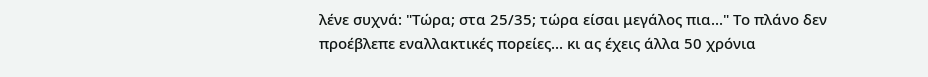λένε συχνά: "Τώρα; στα 25/35; τώρα είσαι μεγάλος πια..." Το πλάνο δεν προέβλεπε εναλλακτικές πορείες... κι ας έχεις άλλα 50 χρόνια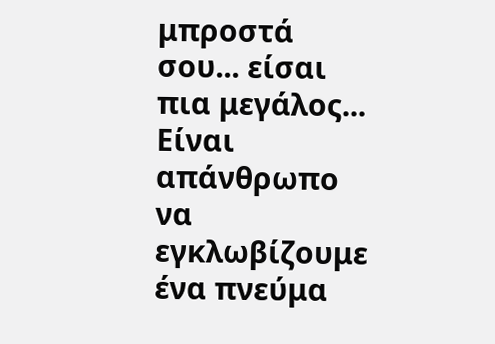μπροστά σου... είσαι πια μεγάλος...
Είναι απάνθρωπο να εγκλωβίζουμε ένα πνεύμα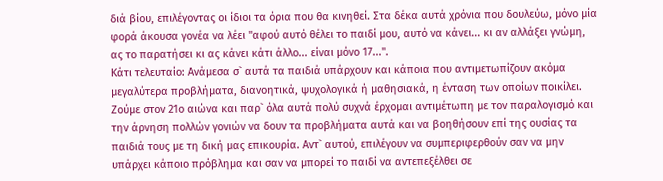διά βίου, επιλέγοντας οι ίδιοι τα όρια που θα κινηθεί. Στα δέκα αυτά χρόνια που δουλεύω, μόνο μία φορά άκουσα γονέα να λέει "αφού αυτό θέλει το παιδί μου, αυτό να κάνει... κι αν αλλάξει γνώμη, ας το παρατήσει κι ας κάνει κάτι άλλο... είναι μόνο 17...".
Κάτι τελευταίο: Ανάμεσα σ` αυτά τα παιδιά υπάρχουν και κάποια που αντιμετωπίζουν ακόμα μεγαλύτερα προβλήματα, διανοητικά, ψυχολογικά ή μαθησιακά, η ένταση των οποίων ποικίλει. Ζούμε στον 21ο αιώνα και παρ` όλα αυτά πολύ συχνά έρχομαι αντιμέτωπη με τον παραλογισμό και την άρνηση πολλών γονιών να δουν τα προβλήματα αυτά και να βοηθήσουν επί της ουσίας τα παιδιά τους με τη δική μας επικουρία. Αντ` αυτού, επιλέγουν να συμπεριφερθούν σαν να μην υπάρχει κάποιο πρόβλημα και σαν να μπορεί το παιδί να αντεπεξέλθει σε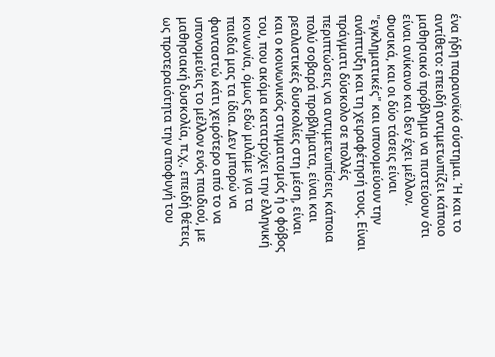ένα ήδη παρανοϊκό σύστημα. Ή και το αντίθετο: επειδή αντιμετωπίζει κάποιο μαθησιακό πρόβλημα να πιστεύουν ότι είναι ανίκανο και δεν έχει μέλλον. Φυσικά, και οι δύο τάσεις είναι "εγκληματικές" και υπονομεύουν την ανάπτυξη και τη χειραφέτησή τους. Είναι πράγματι δύσκολο σε πολλές περιπτώσεις να αντιμετωπίσεις κάποια πολύ σοβαρά προβλήματα, είναι και ρεαλιστικές δυσκολίες στη μέση, είναι και ο κοινωνικός στιγματισμός ή ο φόβος του, που ακόμα κατατρύχει την ελληνική κοινωνία, όμως εδώ μιλάμε για τα παιδιά μας τα ίδια. Δεν μπορώ να φανταστώ κάτι χειρότερο από το να υπονομεύεις το μέλλον ενός παιδιού, με μαθησιακή δυσκολία, π.χ., επειδή θέτεις ως προτεραιότητα την αποφυγή του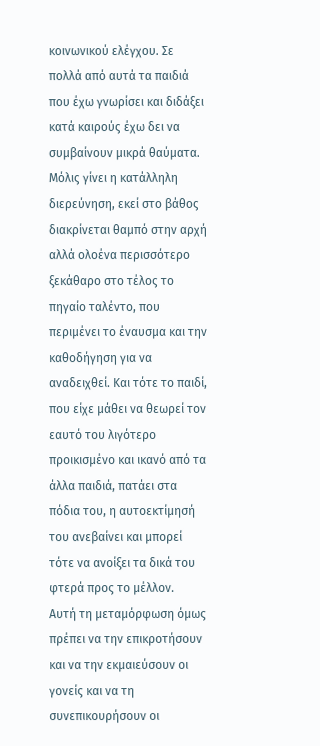κοινωνικού ελέγχου. Σε πολλά από αυτά τα παιδιά που έχω γνωρίσει και διδάξει κατά καιρούς έχω δει να συμβαίνουν μικρά θαύματα. Μόλις γίνει η κατάλληλη διερεύνηση, εκεί στο βάθος διακρίνεται θαμπό στην αρχή αλλά ολοένα περισσότερο ξεκάθαρο στο τέλος το πηγαίο ταλέντο, που περιμένει το έναυσμα και την καθοδήγηση για να αναδειχθεί. Και τότε το παιδί, που είχε μάθει να θεωρεί τον εαυτό του λιγότερο προικισμένο και ικανό από τα άλλα παιδιά, πατάει στα πόδια του, η αυτοεκτίμησή του ανεβαίνει και μπορεί τότε να ανοίξει τα δικά του φτερά προς το μέλλον.
Αυτή τη μεταμόρφωση όμως πρέπει να την επικροτήσουν και να την εκμαιεύσουν οι γονείς και να τη συνεπικουρήσουν οι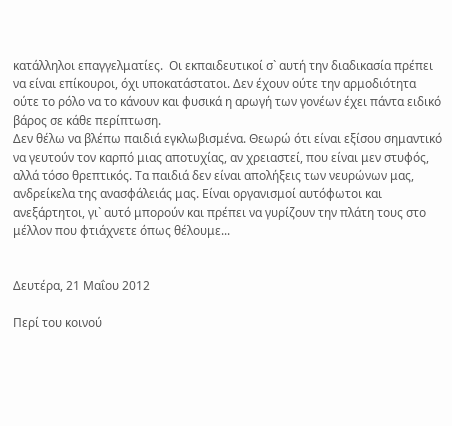κατάλληλοι επαγγελματίες.  Οι εκπαιδευτικοί σ` αυτή την διαδικασία πρέπει να είναι επίκουροι, όχι υποκατάστατοι. Δεν έχουν ούτε την αρμοδιότητα ούτε το ρόλο να το κάνουν και φυσικά η αρωγή των γονέων έχει πάντα ειδικό βάρος σε κάθε περίπτωση.
Δεν θέλω να βλέπω παιδιά εγκλωβισμένα. Θεωρώ ότι είναι εξίσου σημαντικό να γευτούν τον καρπό μιας αποτυχίας, αν χρειαστεί, που είναι μεν στυφός, αλλά τόσο θρεπτικός. Τα παιδιά δεν είναι απολήξεις των νευρώνων μας, ανδρείκελα της ανασφάλειάς μας. Είναι οργανισμοί αυτόφωτοι και ανεξάρτητοι, γι` αυτό μπορούν και πρέπει να γυρίζουν την πλάτη τους στο μέλλον που φτιάχνετε όπως θέλουμε...


Δευτέρα, 21 Μαΐου 2012

Περί του κοινού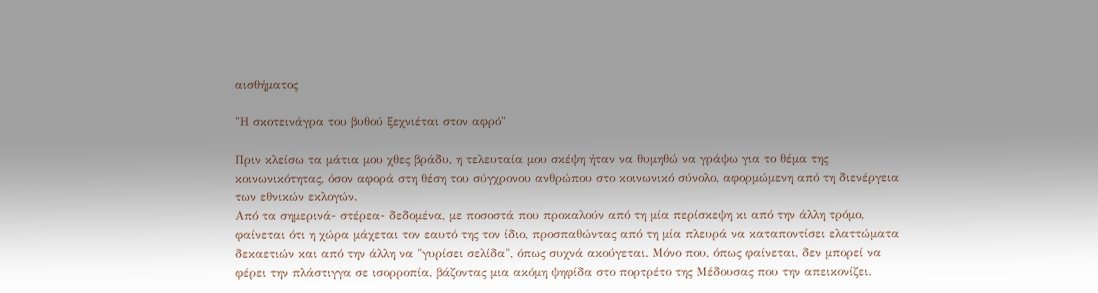αισθήματος

"Η σκοτεινάγρα του βυθού ξεχνιέται στον αφρό"

Πριν κλείσω τα μάτια μου χθες βράδυ, η τελευταία μου σκέψη ήταν να θυμηθώ να γράψω για το θέμα της κοινωνικότητας, όσον αφορά στη θέση του σύγχρονου ανθρώπου στο κοινωνικό σύνολο, αφορμώμενη από τη διενέργεια των εθνικών εκλογών.
Από τα σημερινά- στέρεα- δεδομένα, με ποσοστά που προκαλούν από τη μία περίσκεψη κι από την άλλη τρόμο, φαίνεται ότι η χώρα μάχεται τον εαυτό της τον ίδιο, προσπαθώντας από τη μία πλευρά να καταποντίσει ελαττώματα δεκαετιών και από την άλλη να "γυρίσει σελίδα", όπως συχνά ακούγεται. Μόνο που, όπως φαίνεται, δεν μπορεί να φέρει την πλάστιγγα σε ισορροπία, βάζοντας μια ακόμη ψηφίδα στο πορτρέτο της Μέδουσας που την απεικονίζει.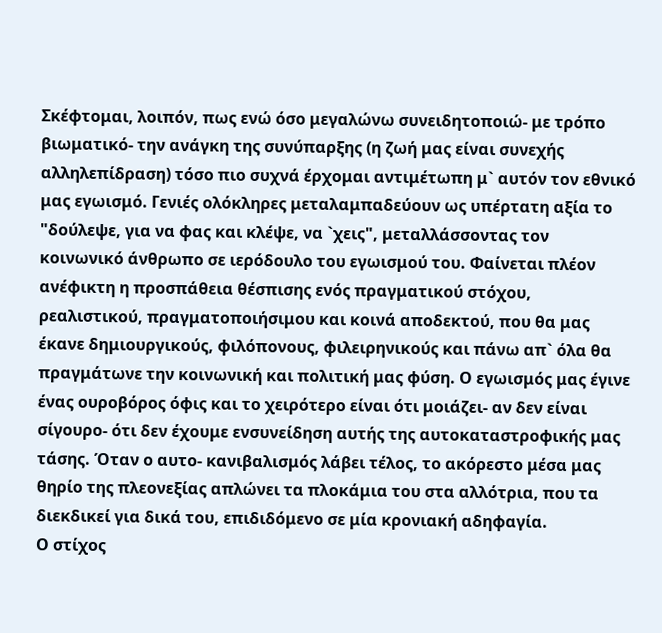Σκέφτομαι, λοιπόν, πως ενώ όσο μεγαλώνω συνειδητοποιώ- με τρόπο βιωματικό- την ανάγκη της συνύπαρξης (η ζωή μας είναι συνεχής αλληλεπίδραση) τόσο πιο συχνά έρχομαι αντιμέτωπη μ` αυτόν τον εθνικό μας εγωισμό. Γενιές ολόκληρες μεταλαμπαδεύουν ως υπέρτατη αξία το "δούλεψε, για να φας και κλέψε, να `χεις", μεταλλάσσοντας τον κοινωνικό άνθρωπο σε ιερόδουλο του εγωισμού του. Φαίνεται πλέον ανέφικτη η προσπάθεια θέσπισης ενός πραγματικού στόχου, ρεαλιστικού, πραγματοποιήσιμου και κοινά αποδεκτού, που θα μας έκανε δημιουργικούς, φιλόπονους, φιλειρηνικούς και πάνω απ` όλα θα πραγμάτωνε την κοινωνική και πολιτική μας φύση. Ο εγωισμός μας έγινε ένας ουροβόρος όφις και το χειρότερο είναι ότι μοιάζει- αν δεν είναι σίγουρο- ότι δεν έχουμε ενσυνείδηση αυτής της αυτοκαταστροφικής μας τάσης. Όταν ο αυτο- κανιβαλισμός λάβει τέλος, το ακόρεστο μέσα μας θηρίο της πλεονεξίας απλώνει τα πλοκάμια του στα αλλότρια, που τα διεκδικεί για δικά του, επιδιδόμενο σε μία κρονιακή αδηφαγία.
Ο στίχος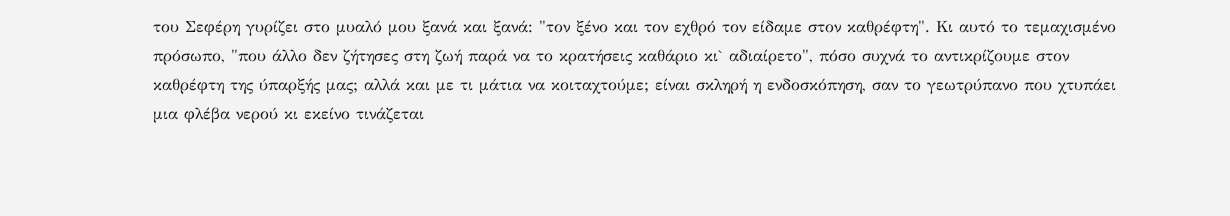του Σεφέρη γυρίζει στο μυαλό μου ξανά και ξανά: "τον ξένο και τον εχθρό τον είδαμε στον καθρέφτη". Κι αυτό το τεμαχισμένο πρόσωπο, "που άλλο δεν ζήτησες στη ζωή παρά να το κρατήσεις καθάριο κι` αδιαίρετο", πόσο συχνά το αντικρίζουμε στον καθρέφτη της ύπαρξής μας; αλλά και με τι μάτια να κοιταχτούμε; είναι σκληρή η ενδοσκόπηση, σαν το γεωτρύπανο που χτυπάει μια φλέβα νερού κι εκείνο τινάζεται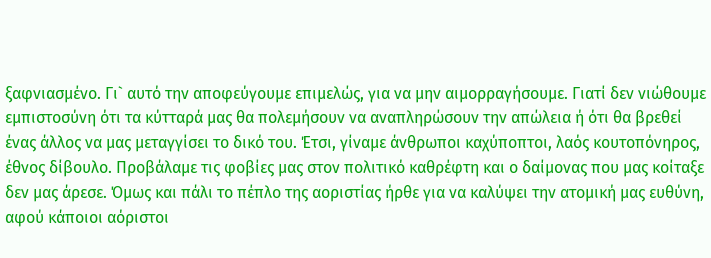ξαφνιασμένο. Γι` αυτό την αποφεύγουμε επιμελώς, για να μην αιμορραγήσουμε. Γιατί δεν νιώθουμε εμπιστοσύνη ότι τα κύτταρά μας θα πολεμήσουν να αναπληρώσουν την απώλεια ή ότι θα βρεθεί ένας άλλος να μας μεταγγίσει το δικό του. Έτσι, γίναμε άνθρωποι καχύποπτοι, λαός κουτοπόνηρος, έθνος δίβουλο. Προβάλαμε τις φοβίες μας στον πολιτικό καθρέφτη και ο δαίμονας που μας κοίταξε δεν μας άρεσε. Όμως και πάλι το πέπλο της αοριστίας ήρθε για να καλύψει την ατομική μας ευθύνη, αφού κάποιοι αόριστοι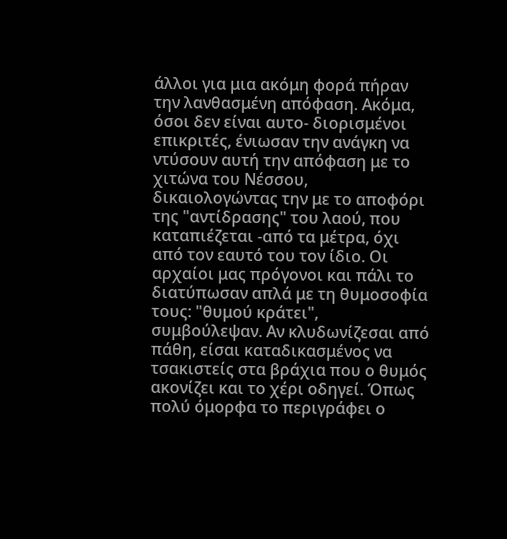άλλοι για μια ακόμη φορά πήραν την λανθασμένη απόφαση. Ακόμα, όσοι δεν είναι αυτο- διορισμένοι επικριτές, ένιωσαν την ανάγκη να ντύσουν αυτή την απόφαση με το χιτώνα του Νέσσου, δικαιολογώντας την με το αποφόρι της "αντίδρασης" του λαού, που καταπιέζεται -από τα μέτρα, όχι από τον εαυτό του τον ίδιο. Οι αρχαίοι μας πρόγονοι και πάλι το διατύπωσαν απλά με τη θυμοσοφία τους: "θυμού κράτει", συμβούλεψαν. Αν κλυδωνίζεσαι από πάθη, είσαι καταδικασμένος να τσακιστείς στα βράχια που ο θυμός ακονίζει και το χέρι οδηγεί. Όπως πολύ όμορφα το περιγράφει ο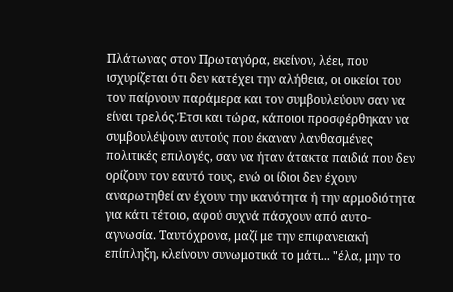Πλάτωνας στον Πρωταγόρα, εκείνον, λέει, που ισχυρίζεται ότι δεν κατέχει την αλήθεια, οι οικείοι του τον παίρνουν παράμερα και τον συμβουλεύουν σαν να είναι τρελός.Έτσι και τώρα, κάποιοι προσφέρθηκαν να συμβουλέψουν αυτούς που έκαναν λανθασμένες πολιτικές επιλογές, σαν να ήταν άτακτα παιδιά που δεν ορίζουν τον εαυτό τους, ενώ οι ίδιοι δεν έχουν αναρωτηθεί αν έχουν την ικανότητα ή την αρμοδιότητα για κάτι τέτοιο, αφού συχνά πάσχουν από αυτο- αγνωσία. Ταυτόχρονα, μαζί με την επιφανειακή επίπληξη, κλείνουν συνωμοτικά το μάτι... "έλα, μην το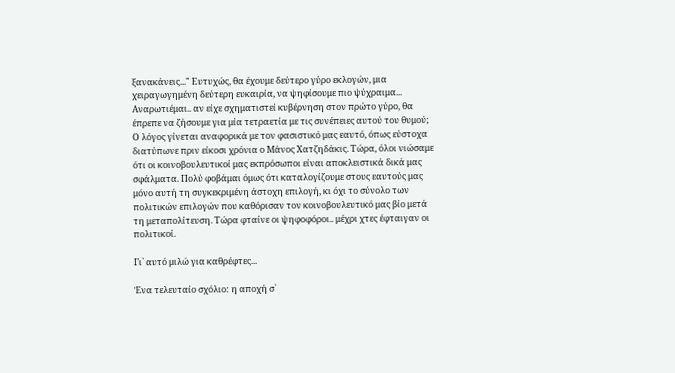ξανακάνεις..." Ευτυχώς, θα έχουμε δεύτερο γύρο εκλογών, μια χειραγωγημένη δεύτερη ευκαιρία, να ψηφίσουμε πιο ψύχραιμα...
Αναρωτιέμαι.. αν είχε σχηματιστεί κυβέρνηση στον πρώτο γύρο, θα έπρεπε να ζήσουμε για μία τετραετία με τις συνέπειες αυτού του θυμού;
Ο λόγος γίνεται αναφορικά με τον φασιστικό μας εαυτό, όπως εύστοχα διατύπωνε πριν είκοσι χρόνια ο Μάνος Χατζηδάκις. Τώρα, όλοι νιώσαμε ότι οι κοινοβουλευτικοί μας εκπρόσωποι είναι αποκλειστικά δικά μας σφάλματα. Πολύ φοβάμαι όμως ότι καταλογίζουμε στους εαυτούς μας μόνο αυτή τη συγκεκριμένη άστοχη επιλογή, κι όχι το σύνολο των πολιτικών επιλογών που καθόρισαν τον κοινοβουλευτικό μας βίο μετά τη μεταπολίτευση. Τώρα φταίνε οι ψηφοφόροι.. μέχρι χτες έφταιγαν οι πολιτικοί.

Γι` αυτό μιλώ για καθρέφτες...

Ένα τελευταίο σχόλιο: η αποχή σ`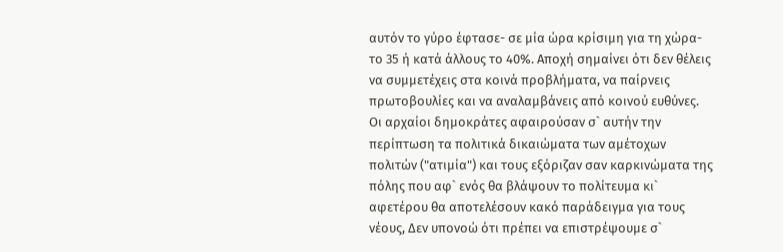αυτόν το γύρο έφτασε- σε μία ώρα κρίσιμη για τη χώρα- το 35 ή κατά άλλους το 40%. Αποχή σημαίνει ότι δεν θέλεις να συμμετέχεις στα κοινά προβλήματα, να παίρνεις πρωτοβουλίες και να αναλαμβάνεις από κοινού ευθύνες. Οι αρχαίοι δημοκράτες αφαιρούσαν σ` αυτήν την περίπτωση τα πολιτικά δικαιώματα των αμέτοχων πολιτών ("ατιμία") και τους εξόριζαν σαν καρκινώματα της πόλης που αφ` ενός θα βλάψουν το πολίτευμα κι` αφετέρου θα αποτελέσουν κακό παράδειγμα για τους νέους, Δεν υπονοώ ότι πρέπει να επιστρέψουμε σ`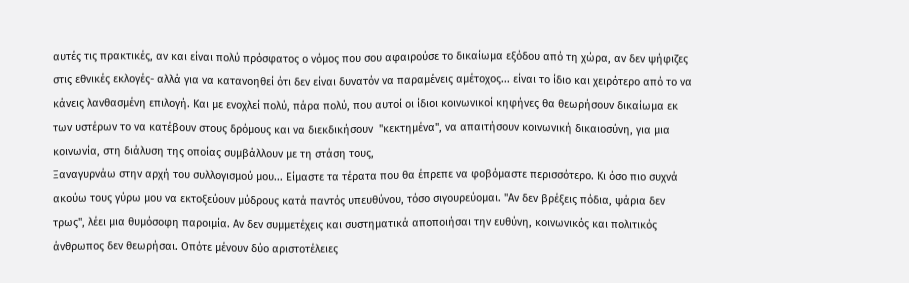αυτές τις πρακτικές, αν και είναι πολύ πρόσφατος ο νόμος που σου αφαιρούσε το δικαίωμα εξόδου από τη χώρα, αν δεν ψήφιζες στις εθνικές εκλογές- αλλά για να κατανοηθεί ότι δεν είναι δυνατόν να παραμένεις αμέτοχος... είναι το ίδιο και χειρότερο από το να κάνεις λανθασμένη επιλογή. Και με ενοχλεί πολύ, πάρα πολύ, που αυτοί οι ίδιοι κοινωνικοί κηφήνες θα θεωρήσουν δικαίωμα εκ των υστέρων το να κατέβουν στους δρόμους και να διεκδικήσουν  "κεκτημένα", να απαιτήσουν κοινωνική δικαιοσύνη, για μια κοινωνία, στη διάλυση της οποίας συμβάλλουν με τη στάση τους,
Ξαναγυρνάω στην αρχή του συλλογισμού μου... Είμαστε τα τέρατα που θα έπρεπε να φοβόμαστε περισσότερο. Κι όσο πιο συχνά ακούω τους γύρω μου να εκτοξεύουν μύδρους κατά παντός υπευθύνου, τόσο σιγουρεύομαι. "Αν δεν βρέξεις πόδια, ψάρια δεν τρως", λέει μια θυμόσοφη παροιμία. Αν δεν συμμετέχεις και συστηματικά αποποιήσαι την ευθύνη, κοινωνικός και πολιτικός άνθρωπος δεν θεωρήσαι. Οπότε μένουν δύο αριστοτέλειες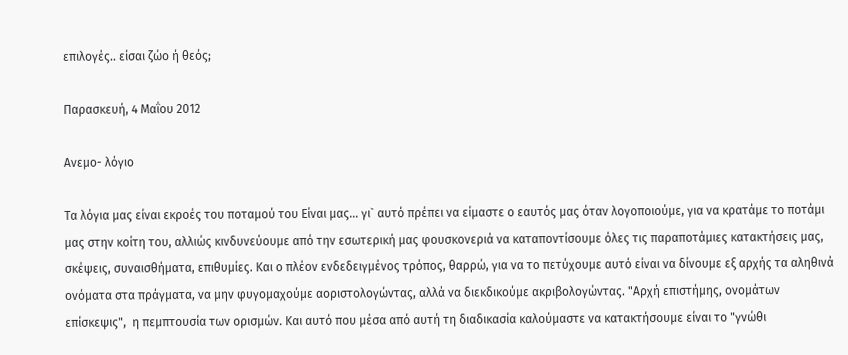επιλογές.. είσαι ζώο ή θεός;

Παρασκευή, 4 Μαΐου 2012

Ανεμο- λόγιο

Τα λόγια μας είναι εκροές του ποταμού του Είναι μας... γι` αυτό πρέπει να είμαστε ο εαυτός μας όταν λογοποιούμε, για να κρατάμε το ποτάμι μας στην κοίτη του, αλλιώς κινδυνεύουμε από την εσωτερική μας φουσκονεριά να καταποντίσουμε όλες τις παραποτάμιες κατακτήσεις μας, σκέψεις, συναισθήματα, επιθυμίες. Και ο πλέον ενδεδειγμένος τρόπος, θαρρώ, για να το πετύχουμε αυτό είναι να δίνουμε εξ αρχής τα αληθινά ονόματα στα πράγματα, να μην φυγομαχούμε αοριστολογώντας, αλλά να διεκδικούμε ακριβολογώντας. "Αρχή επιστήμης, ονομάτων επίσκεψις",  η πεμπτουσία των ορισμών. Και αυτό που μέσα από αυτή τη διαδικασία καλούμαστε να κατακτήσουμε είναι το "γνώθι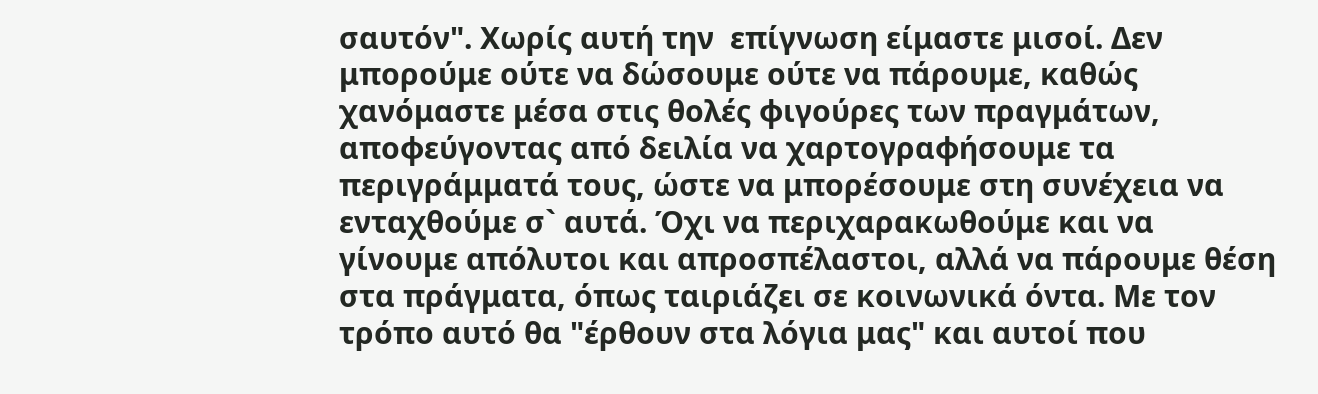σαυτόν". Χωρίς αυτή την  επίγνωση είμαστε μισοί. Δεν μπορούμε ούτε να δώσουμε ούτε να πάρουμε, καθώς χανόμαστε μέσα στις θολές φιγούρες των πραγμάτων, αποφεύγοντας από δειλία να χαρτογραφήσουμε τα περιγράμματά τους, ώστε να μπορέσουμε στη συνέχεια να ενταχθούμε σ` αυτά. Όχι να περιχαρακωθούμε και να γίνουμε απόλυτοι και απροσπέλαστοι, αλλά να πάρουμε θέση στα πράγματα, όπως ταιριάζει σε κοινωνικά όντα. Με τον τρόπο αυτό θα "έρθουν στα λόγια μας" και αυτοί που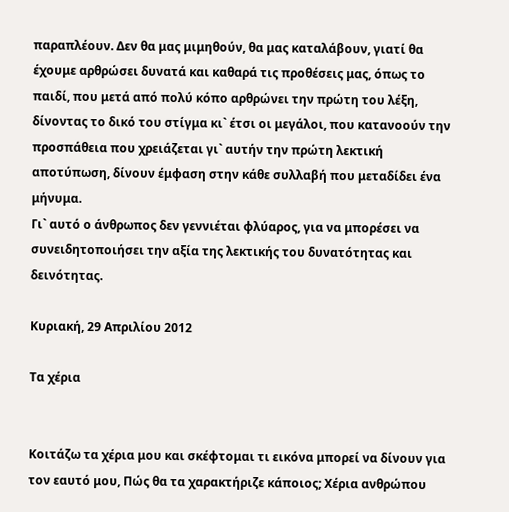παραπλέουν. Δεν θα μας μιμηθούν, θα μας καταλάβουν, γιατί θα έχουμε αρθρώσει δυνατά και καθαρά τις προθέσεις μας, όπως το παιδί, που μετά από πολύ κόπο αρθρώνει την πρώτη του λέξη, δίνοντας το δικό του στίγμα κι` έτσι οι μεγάλοι, που κατανοούν την προσπάθεια που χρειάζεται γι` αυτήν την πρώτη λεκτική αποτύπωση, δίνουν έμφαση στην κάθε συλλαβή που μεταδίδει ένα μήνυμα.
Γι` αυτό ο άνθρωπος δεν γεννιέται φλύαρος, για να μπορέσει να συνειδητοποιήσει την αξία της λεκτικής του δυνατότητας και δεινότητας.

Κυριακή, 29 Απριλίου 2012

Τα χέρια


Κοιτάζω τα χέρια μου και σκέφτομαι τι εικόνα μπορεί να δίνουν για τον εαυτό μου, Πώς θα τα χαρακτήριζε κάποιος; Χέρια ανθρώπου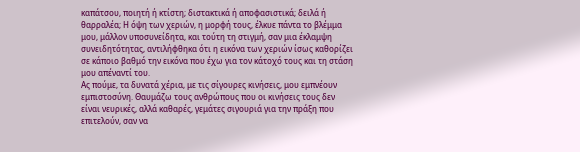καπάτσου, ποιητή ή κτίστη; διστακτικά ή αποφασιστικά; δειλά ή θαρραλέα; Η όψη των χεριών, η μορφή τους, έλκυε πάντα το βλέμμα μου, μάλλον υποσυνείδητα, και τούτη τη στιγμή, σαν μια έκλαμψη συνειδητότητας, αντιλήφθηκα ότι η εικόνα των χεριών ίσως καθορίζει σε κάποιο βαθμό την εικόνα που έχω για τον κάτοχό τους και τη στάση μου απέναντί του.
Ας πούμε, τα δυνατά χέρια, με τις σίγουρες κινήσεις, μου εμπνέουν εμπιστοσύνη. Θαυμάζω τους ανθρώπους που οι κινήσεις τους δεν είναι νευρικές, αλλά καθαρές, γεμάτες σιγουριά για την πράξη που επιτελούν, σαν να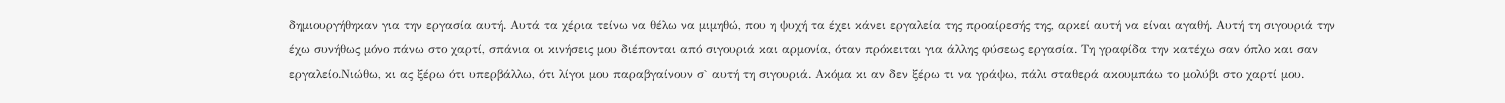δημιουργήθηκαν για την εργασία αυτή. Αυτά τα χέρια τείνω να θέλω να μιμηθώ, που η ψυχή τα έχει κάνει εργαλεία της προαίρεσής της, αρκεί αυτή να είναι αγαθή. Αυτή τη σιγουριά την έχω συνήθως μόνο πάνω στο χαρτί, σπάνια οι κινήσεις μου διέπονται από σιγουριά και αρμονία, όταν πρόκειται για άλλης φύσεως εργασία. Τη γραφίδα την κατέχω σαν όπλο και σαν εργαλείο.Νιώθω, κι ας ξέρω ότι υπερβάλλω, ότι λίγοι μου παραβγαίνουν σ` αυτή τη σιγουριά. Ακόμα κι αν δεν ξέρω τι να γράψω, πάλι σταθερά ακουμπάω το μολύβι στο χαρτί μου.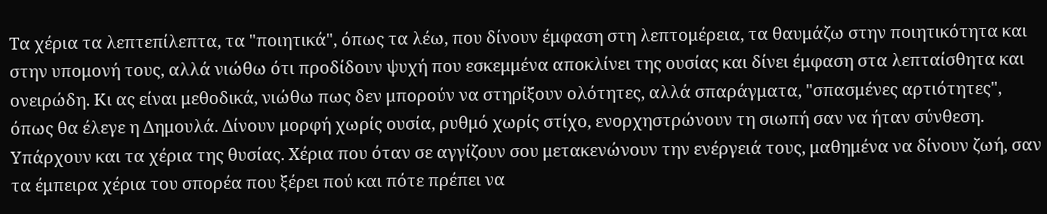Τα χέρια τα λεπτεπίλεπτα, τα "ποιητικά", όπως τα λέω, που δίνουν έμφαση στη λεπτομέρεια, τα θαυμάζω στην ποιητικότητα και στην υπομονή τους, αλλά νιώθω ότι προδίδουν ψυχή που εσκεμμένα αποκλίνει της ουσίας και δίνει έμφαση στα λεπταίσθητα και ονειρώδη. Κι ας είναι μεθοδικά, νιώθω πως δεν μπορούν να στηρίξουν ολότητες, αλλά σπαράγματα, "σπασμένες αρτιότητες", όπως θα έλεγε η Δημουλά. Δίνουν μορφή χωρίς ουσία, ρυθμό χωρίς στίχο, ενορχηστρώνουν τη σιωπή σαν να ήταν σύνθεση.
Υπάρχουν και τα χέρια της θυσίας. Χέρια που όταν σε αγγίζουν σου μετακενώνουν την ενέργειά τους, μαθημένα να δίνουν ζωή, σαν τα έμπειρα χέρια του σπορέα που ξέρει πού και πότε πρέπει να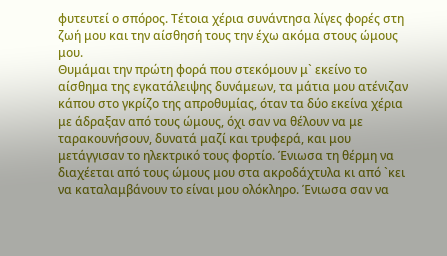φυτευτεί ο σπόρος. Τέτοια χέρια συνάντησα λίγες φορές στη ζωή μου και την αίσθησή τους την έχω ακόμα στους ώμους μου.
Θυμάμαι την πρώτη φορά που στεκόμουν μ` εκείνο το αίσθημα της εγκατάλειψης δυνάμεων, τα μάτια μου ατένιζαν κάπου στο γκρίζο της απροθυμίας, όταν τα δύο εκείνα χέρια με άδραξαν από τους ώμους, όχι σαν να θέλουν να με ταρακουνήσουν, δυνατά μαζί και τρυφερά, και μου μετάγγισαν το ηλεκτρικό τους φορτίο. Ένιωσα τη θέρμη να διαχέεται από τους ώμους μου στα ακροδάχτυλα κι από `κει να καταλαμβάνουν το είναι μου ολόκληρο. Ένιωσα σαν να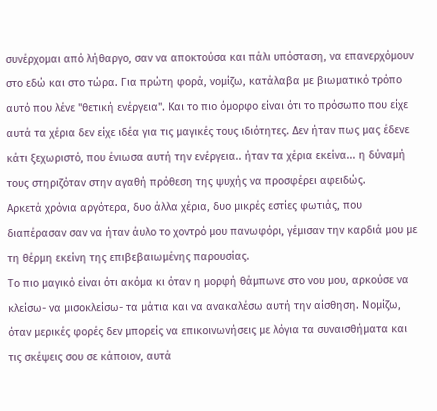συνέρχομαι από λήθαργο, σαν να αποκτούσα και πάλι υπόσταση, να επανερχόμουν στο εδώ και στο τώρα. Για πρώτη φορά, νομίζω, κατάλαβα με βιωματικό τρόπο αυτό που λένε "θετική ενέργεια". Και το πιο όμορφο είναι ότι το πρόσωπο που είχε αυτά τα χέρια δεν είχε ιδέα για τις μαγικές τους ιδιότητες. Δεν ήταν πως μας έδενε κάτι ξεχωριστό, που ένιωσα αυτή την ενέργεια.. ήταν τα χέρια εκείνα... η δύναμή τους στηριζόταν στην αγαθή πρόθεση της ψυχής να προσφέρει αφειδώς.
Αρκετά χρόνια αργότερα, δυο άλλα χέρια, δυο μικρές εστίες φωτιάς, που διαπέρασαν σαν να ήταν άυλο το χοντρό μου πανωφόρι, γέμισαν την καρδιά μου με τη θέρμη εκείνη της επιβεβαιωμένης παρουσίας.
Το πιο μαγικό είναι ότι ακόμα κι όταν η μορφή θάμπωνε στο νου μου, αρκούσε να κλείσω- να μισοκλείσω- τα μάτια και να ανακαλέσω αυτή την αίσθηση. Νομίζω, όταν μερικές φορές δεν μπορείς να επικοινωνήσεις με λόγια τα συναισθήματα και τις σκέψεις σου σε κάποιον, αυτά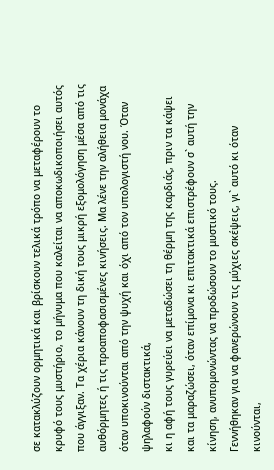σε κατακλύζουν ορμητικά και βρίσκουν τελικά τρόπο να μεταφέρουν το κρυφό τους μυστήριο, το μήνυμα που καλείται να αποκωδικοποιήσει αυτός που άγγιξαν. Τα χέρια κάνουν τη δική τους μικρή εξομολόγηση μέσα από τις αυθόρμητες ή τις προαποφασισμένες κινήσεις. Μα λένε την αλήθεια μονάχα όταν υποκινούνται από την ψυχή και όχι από τον υπολογιστή νου. Όταν ψηλαφούν διστακτικά,
κι η αφή τους γυρεύει να μεταδώσει τη θέρμη της καρδιάς, πριν τα κάψει και τα μαραζώσει, όταν επίμονα κι επιτακτικά επιστρέφουν σ` αυτή την κίνηση, ανυπομονώντας να προδώσουν το μυστικό τους.
Γεννήθηκαν για να φανερώνουν τις μύχιες σκέψεις, γι` αυτό κι όταν κινούνται,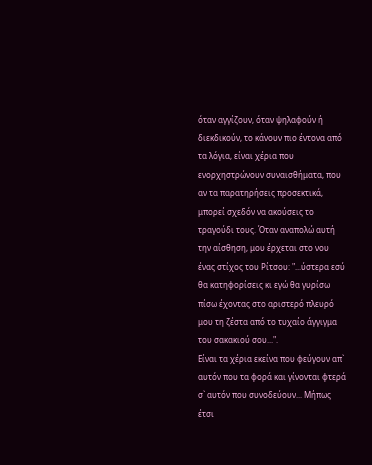όταν αγγίζουν, όταν ψηλαφούν ή διεκδικούν, το κάνουν πιο έντονα από τα λόγια, είναι χέρια που ενορχηστρώνουν συναισθήματα, που αν τα παρατηρήσεις προσεκτικά, μπορεί σχεδόν να ακούσεις το τραγούδι τους. Όταν αναπολώ αυτή την αίσθηση, μου έρχεται στο νου ένας στίχος του Ρίτσου: "...ύστερα εσύ θα κατηφορίσεις κι εγώ θα γυρίσω πίσω έχοντας στο αριστερό πλευρό μου τη ζέστα από το τυχαίο άγγιγμα του σακακιού σου...".
Είναι τα χέρια εκείνα που φεύγουν απ` αυτόν που τα φορά και γίνονται φτερά σ` αυτόν που συνοδεύουν... Μήπως έτσι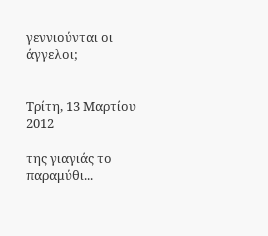γεννιούνται οι άγγελοι;


Τρίτη, 13 Μαρτίου 2012

της γιαγιάς το παραμύθι...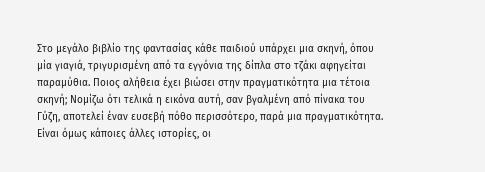Στο μεγάλο βιβλίο της φαντασίας κάθε παιδιού υπάρχει μια σκηνή, όπου μία γιαγιά, τριγυρισμένη από τα εγγόνια της δίπλα στο τζάκι αφηγείται παραμύθια. Ποιος αλήθεια έχει βιώσει στην πραγματικότητα μια τέτοια σκηνή; Νομίζω ότι τελικά η εικόνα αυτή, σαν βγαλμένη από πίνακα του Γύζη, αποτελεί έναν ευσεβή πόθο περισσότερο, παρά μια πραγματικότητα. Είναι όμως κάποιες άλλες ιστορίες, οι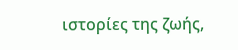ιστορίες της ζωής,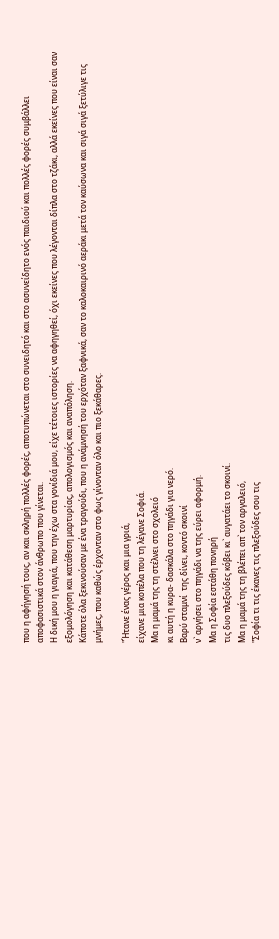που η αφήγησή τους, αν και σκληρή πολλές φορές, αποτυπώνεται στο συνειδητό και στο ασυνείδητο ενός παιδιού και πολλές φορές συμβάλλει αποφασιστικά στον άνθρωπο που γίνεται.
Η δική μου η γιαγιά, που την έχω στα γονίδιά μου, είχε τέτοιες ιστορίες να αφηγηθεί, όχι εκείνες που λέγονται δίπλα στο τζάκι, αλλά εκείνες που είναι σαν εξομολόγηση και κατάθεση μαρτυρίας, απολογισμός και αναπόληση.
Κάποτε όλα ξεκινούσαν με ένα τραγούδι, που η ανάμνησή του ερχόταν ξαφνικά, σαν το καλοκαιρινό αεράκι μετά τον καύσωνα και σιγά σιγά ξετύλιγε τις μνήμες, που καθώς έρχονταν στο φως γίνονταν όλο και πιο ξεκάθαρες.

"Ήτανε ένας γέρος και μια γριά,
είχανε μια κοπέλα που τη λέγανε Σοφιά.
Μα η μαμά της τη στέλνει στο σχολειό
κι αυτή η κυρα- δασκάλα στο πηγάδι για νερό.
Βαρύ σταμνί  της δίνει, κοντό σκοινί
ν` αργήσει στο πηγάδι να της εύρει αφορμή.
Μα η Σοφία εστάθη πονηρή
τις δυο πλεξούδες κόβει κι` αυγατάει το σκοινί.
Μα η μαμά της τη βλέπει απ` τον αργαλειό,
"Σοφία τι τις έκανες τις πλεξούδες σου τις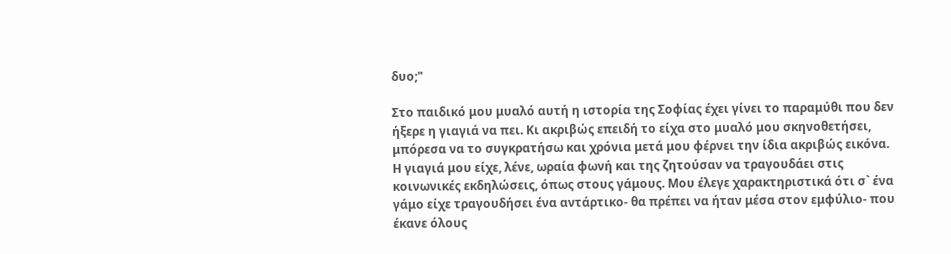δυο;"

Στο παιδικό μου μυαλό αυτή η ιστορία της Σοφίας έχει γίνει το παραμύθι που δεν ήξερε η γιαγιά να πει. Κι ακριβώς επειδή το είχα στο μυαλό μου σκηνοθετήσει, μπόρεσα να το συγκρατήσω και χρόνια μετά μου φέρνει την ίδια ακριβώς εικόνα.
Η γιαγιά μου είχε, λένε, ωραία φωνή και της ζητούσαν να τραγουδάει στις κοινωνικές εκδηλώσεις, όπως στους γάμους. Μου έλεγε χαρακτηριστικά ότι σ` ένα γάμο είχε τραγουδήσει ένα αντάρτικο- θα πρέπει να ήταν μέσα στον εμφύλιο- που έκανε όλους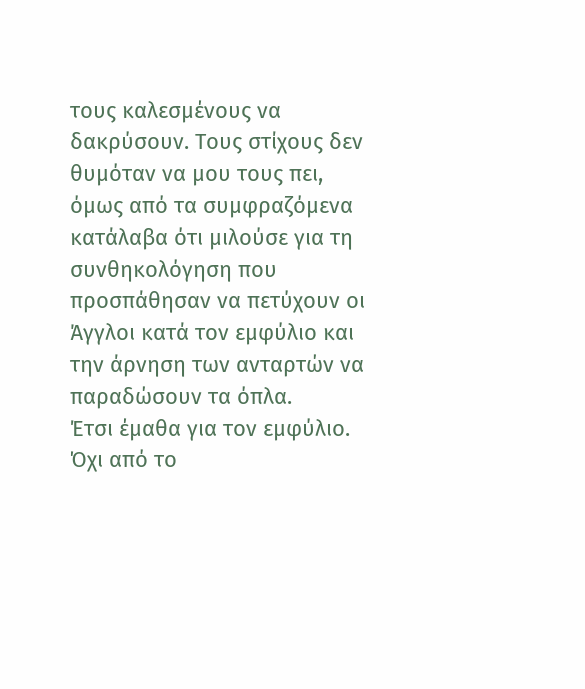τους καλεσμένους να δακρύσουν. Τους στίχους δεν θυμόταν να μου τους πει, όμως από τα συμφραζόμενα κατάλαβα ότι μιλούσε για τη συνθηκολόγηση που προσπάθησαν να πετύχουν οι Άγγλοι κατά τον εμφύλιο και την άρνηση των ανταρτών να παραδώσουν τα όπλα.
Έτσι έμαθα για τον εμφύλιο. Όχι από το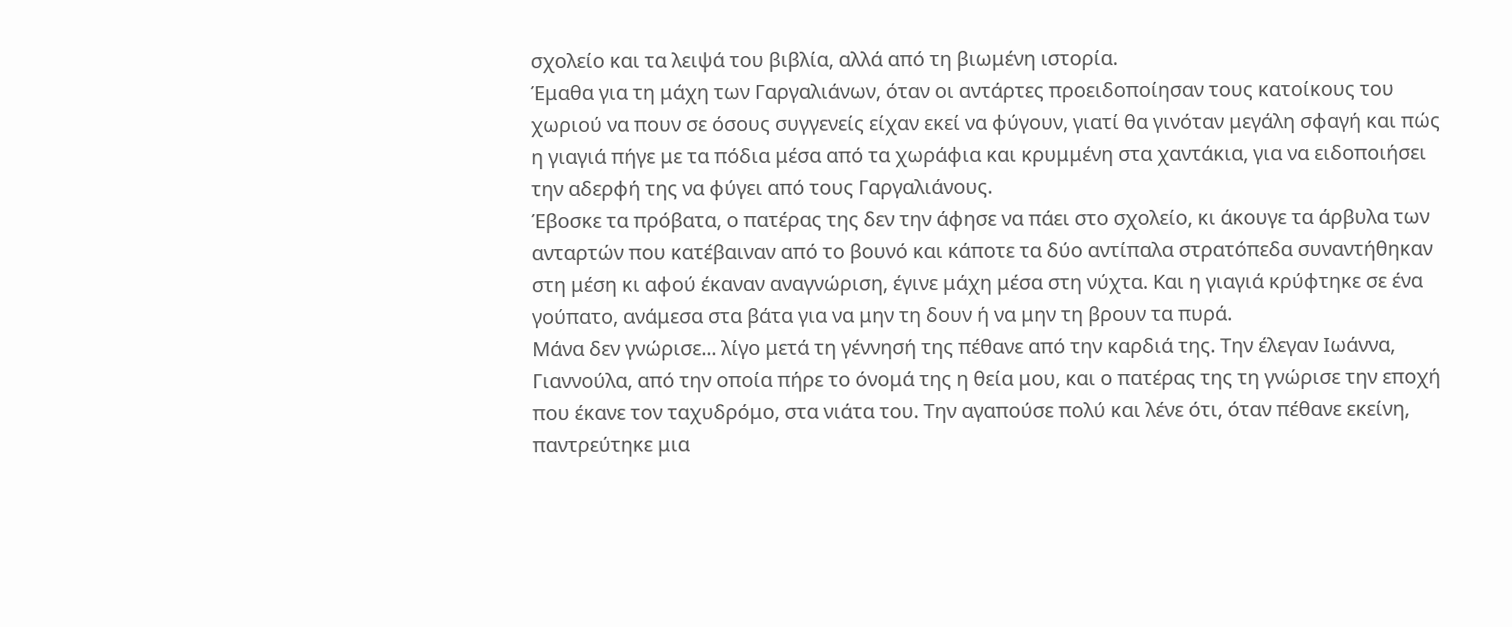σχολείο και τα λειψά του βιβλία, αλλά από τη βιωμένη ιστορία.
Έμαθα για τη μάχη των Γαργαλιάνων, όταν οι αντάρτες προειδοποίησαν τους κατοίκους του χωριού να πουν σε όσους συγγενείς είχαν εκεί να φύγουν, γιατί θα γινόταν μεγάλη σφαγή και πώς η γιαγιά πήγε με τα πόδια μέσα από τα χωράφια και κρυμμένη στα χαντάκια, για να ειδοποιήσει την αδερφή της να φύγει από τους Γαργαλιάνους.
Έβοσκε τα πρόβατα, ο πατέρας της δεν την άφησε να πάει στο σχολείο, κι άκουγε τα άρβυλα των ανταρτών που κατέβαιναν από το βουνό και κάποτε τα δύο αντίπαλα στρατόπεδα συναντήθηκαν στη μέση κι αφού έκαναν αναγνώριση, έγινε μάχη μέσα στη νύχτα. Και η γιαγιά κρύφτηκε σε ένα γούπατο, ανάμεσα στα βάτα για να μην τη δουν ή να μην τη βρουν τα πυρά.
Μάνα δεν γνώρισε... λίγο μετά τη γέννησή της πέθανε από την καρδιά της. Την έλεγαν Ιωάννα, Γιαννούλα, από την οποία πήρε το όνομά της η θεία μου, και ο πατέρας της τη γνώρισε την εποχή που έκανε τον ταχυδρόμο, στα νιάτα του. Την αγαπούσε πολύ και λένε ότι, όταν πέθανε εκείνη, παντρεύτηκε μια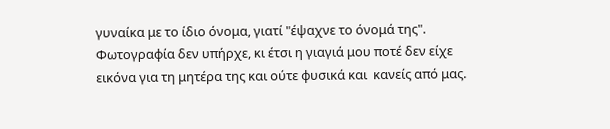γυναίκα με το ίδιο όνομα, γιατί "έψαχνε το όνομά της". Φωτογραφία δεν υπήρχε, κι έτσι η γιαγιά μου ποτέ δεν είχε εικόνα για τη μητέρα της και ούτε φυσικά και  κανείς από μας.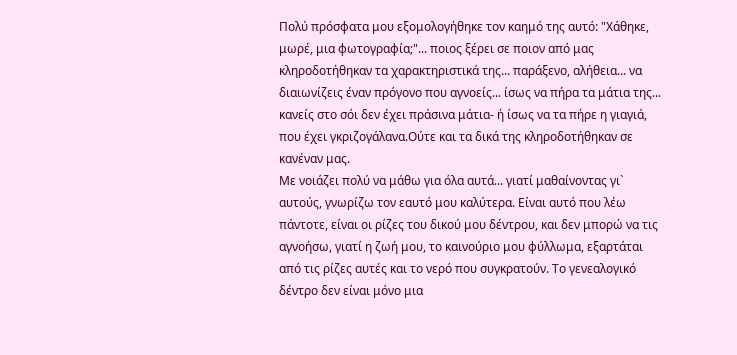Πολύ πρόσφατα μου εξομολογήθηκε τον καημό της αυτό: "Χάθηκε, μωρέ, μια φωτογραφία;"... ποιος ξέρει σε ποιον από μας κληροδοτήθηκαν τα χαρακτηριστικά της... παράξενο, αλήθεια... να διαιωνίζεις έναν πρόγονο που αγνοείς... ίσως να πήρα τα μάτια της... κανείς στο σόι δεν έχει πράσινα μάτια- ή ίσως να τα πήρε η γιαγιά, που έχει γκριζογάλανα.Ούτε και τα δικά της κληροδοτήθηκαν σε κανέναν μας.
Με νοιάζει πολύ να μάθω για όλα αυτά... γιατί μαθαίνοντας γι` αυτούς, γνωρίζω τον εαυτό μου καλύτερα. Είναι αυτό που λέω πάντοτε, είναι οι ρίζες του δικού μου δέντρου, και δεν μπορώ να τις αγνοήσω, γιατί η ζωή μου, το καινούριο μου φύλλωμα, εξαρτάται από τις ρίζες αυτές και το νερό που συγκρατούν. Το γενεαλογικό δέντρο δεν είναι μόνο μια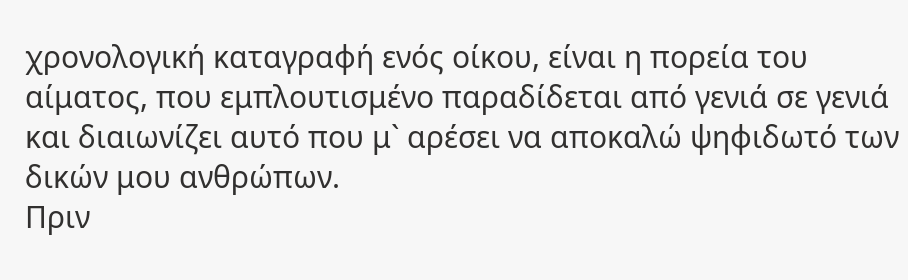χρονολογική καταγραφή ενός οίκου, είναι η πορεία του αίματος, που εμπλουτισμένο παραδίδεται από γενιά σε γενιά και διαιωνίζει αυτό που μ` αρέσει να αποκαλώ ψηφιδωτό των δικών μου ανθρώπων.
Πριν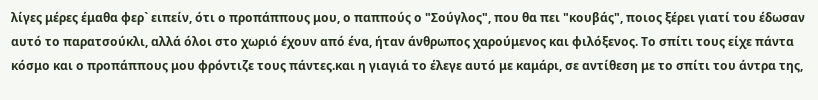λίγες μέρες έμαθα φερ` ειπείν, ότι ο προπάππους μου, ο παππούς ο "Σούγλος", που θα πει "κουβάς", ποιος ξέρει γιατί του έδωσαν αυτό το παρατσούκλι, αλλά όλοι στο χωριό έχουν από ένα, ήταν άνθρωπος χαρούμενος και φιλόξενος. Το σπίτι τους είχε πάντα κόσμο και ο προπάππους μου φρόντιζε τους πάντες.και η γιαγιά το έλεγε αυτό με καμάρι, σε αντίθεση με το σπίτι του άντρα της,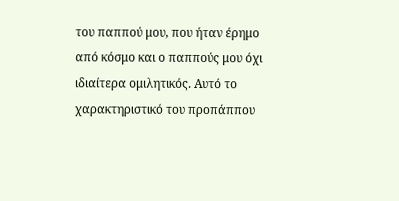του παππού μου, που ήταν έρημο από κόσμο και ο παππούς μου όχι ιδιαίτερα ομιλητικός. Αυτό το χαρακτηριστικό του προπάππου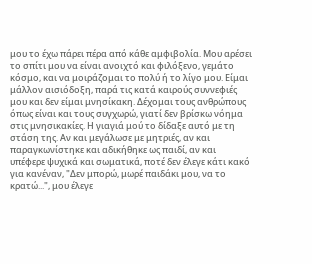μου το έχω πάρει πέρα από κάθε αμφιβολία. Μου αρέσει το σπίτι μου να είναι ανοιχτό και φιλόξενο, γεμάτο κόσμο, και να μοιράζομαι το πολύ ή το λίγο μου. Είμαι μάλλον αισιόδοξη, παρά τις κατά καιρούς συννεφιές μου και δεν είμαι μνησίκακη. Δέχομαι τους ανθρώπους όπως είναι και τους συγχωρώ, γιατί δεν βρίσκω νόημα στις μνησικακίες. Η γιαγιά μού το δίδαξε αυτό με τη στάση της. Αν και μεγάλωσε με μητριές, αν και παραγκωνίστηκε και αδικήθηκε ως παιδί, αν και υπέφερε ψυχικά και σωματικά, ποτέ δεν έλεγε κάτι κακό για κανέναν, "Δεν μπορώ, μωρέ παιδάκι μου, να το κρατώ...", μου έλεγε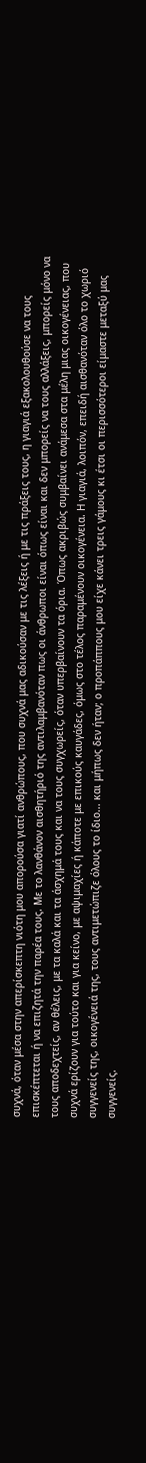συχνά, όταν μέσα στην απερίσκεπτη νιότη μου απορούσα γιατί ανθρώπους, που συχνά μας αδικούσαν με τις λέξεις ή με τις πράξεις τους, η γιαγιά εξακολουθούσε να τους επισκέπτεται ή να επιζητά την παρέα τους. Με το λανθάνον αισθητήριό της αντιλαμβανόταν πως οι άνθρωποι είναι όπως είναι και δεν μπορείς να τους αλλάξεις, μπορείς μόνο να τους αποδεχτείς, αν θέλεις, με τα καλά και τα άσχημά τους και να τους συγχωρείς, όταν υπερβαίνουν τα όρια. Όπως ακριβώς συμβαίνει ανάμεσα στα μέλη μιας οικογένειας, που συχνά ερίζουν για τούτο και για κείνο, με αψιμαχίες ή κάποτε με επικούς καυγάδες, όμως στο τέλος παραμένουν οικογένεια. Η γιαγιά, λοιπόν, επειδή αισθανόταν όλο το χωριό συγγενείς της, οικογένειά της, τους αντιμετώπιζε όλους το ίδιο... και μήπως δεν ήταν; ο προπάππους μου είχε κάνει τρεις γάμους κι έτσι οι περισσότεροι είμαστε μεταξύ μας συγγενείς.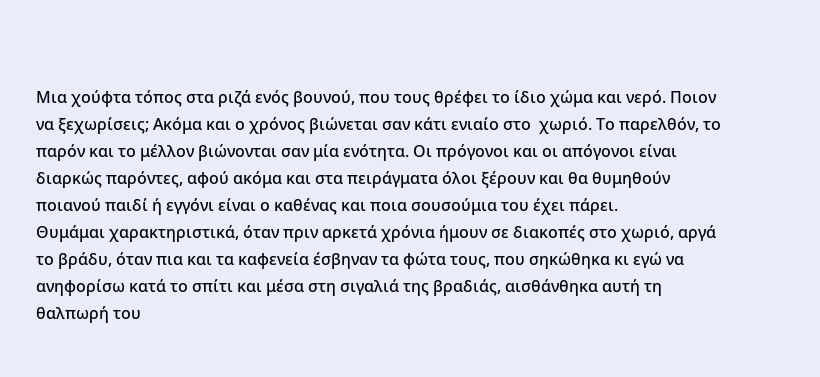Μια χούφτα τόπος στα ριζά ενός βουνού, που τους θρέφει το ίδιο χώμα και νερό. Ποιον να ξεχωρίσεις; Ακόμα και ο χρόνος βιώνεται σαν κάτι ενιαίο στο  χωριό. Το παρελθόν, το παρόν και το μέλλον βιώνονται σαν μία ενότητα. Οι πρόγονοι και οι απόγονοι είναι διαρκώς παρόντες, αφού ακόμα και στα πειράγματα όλοι ξέρουν και θα θυμηθούν ποιανού παιδί ή εγγόνι είναι ο καθένας και ποια σουσούμια του έχει πάρει.
Θυμάμαι χαρακτηριστικά, όταν πριν αρκετά χρόνια ήμουν σε διακοπές στο χωριό, αργά το βράδυ, όταν πια και τα καφενεία έσβηναν τα φώτα τους, που σηκώθηκα κι εγώ να ανηφορίσω κατά το σπίτι και μέσα στη σιγαλιά της βραδιάς, αισθάνθηκα αυτή τη θαλπωρή του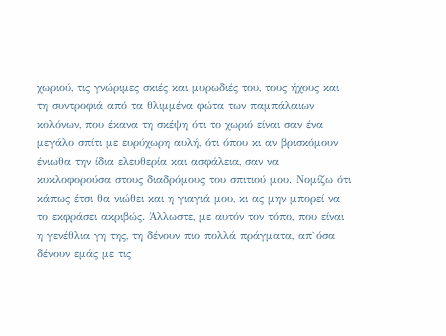χωριού, τις γνώριμες σκιές και μυρωδιές του, τους ήχους και τη συντροφιά από τα θλιμμένα φώτα των παμπάλαιων κολόνων, που έκανα τη σκέψη ότι το χωριό είναι σαν ένα μεγάλο σπίτι με ευρύχωρη αυλή, ότι όπου κι αν βρισκόμουν ένιωθα την ίδια ελευθερία και ασφάλεια, σαν να κυκλοφορούσα στους διαδρόμους του σπιτιού μου. Νομίζω ότι κάπως έτσι θα νιώθει και η γιαγιά μου, κι ας μην μπορεί να το εκφράσει ακριβώς. Άλλωστε, με αυτόν τον τόπο, που είναι η γενέθλια γη της, τη δένουν πιο πολλά πράγματα, απ`όσα δένουν εμάς με τις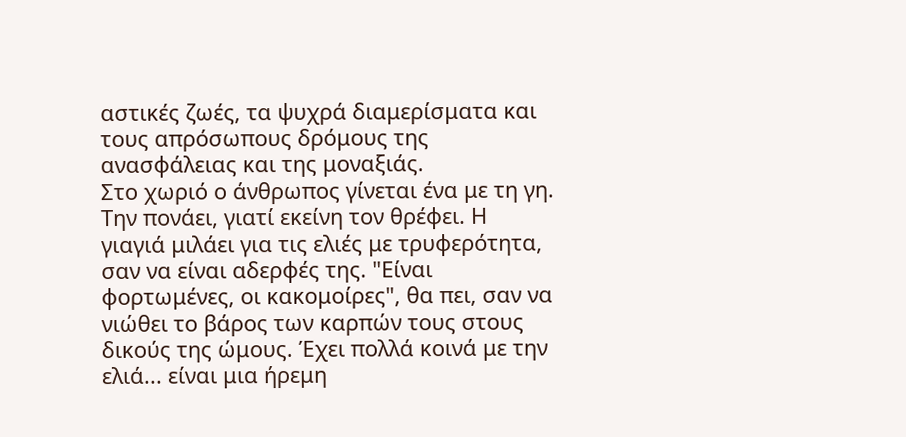αστικές ζωές, τα ψυχρά διαμερίσματα και τους απρόσωπους δρόμους της ανασφάλειας και της μοναξιάς.
Στο χωριό ο άνθρωπος γίνεται ένα με τη γη. Την πονάει, γιατί εκείνη τον θρέφει. Η γιαγιά μιλάει για τις ελιές με τρυφερότητα, σαν να είναι αδερφές της. "Είναι φορτωμένες, οι κακομοίρες", θα πει, σαν να νιώθει το βάρος των καρπών τους στους δικούς της ώμους. Έχει πολλά κοινά με την ελιά... είναι μια ήρεμη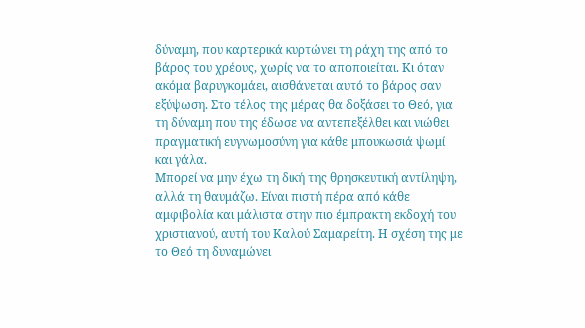δύναμη, που καρτερικά κυρτώνει τη ράχη της από το βάρος του χρέους, χωρίς να το αποποιείται. Κι όταν ακόμα βαρυγκομάει, αισθάνεται αυτό το βάρος σαν εξύψωση. Στο τέλος της μέρας θα δοξάσει το Θεό, για τη δύναμη που της έδωσε να αντεπεξέλθει και νιώθει πραγματική ευγνωμοσύνη για κάθε μπουκωσιά ψωμί και γάλα.
Μπορεί να μην έχω τη δική της θρησκευτική αντίληψη, αλλά τη θαυμάζω. Είναι πιστή πέρα από κάθε αμφιβολία και μάλιστα στην πιο έμπρακτη εκδοχή του χριστιανού, αυτή του Καλού Σαμαρείτη. Η σχέση της με το Θεό τη δυναμώνει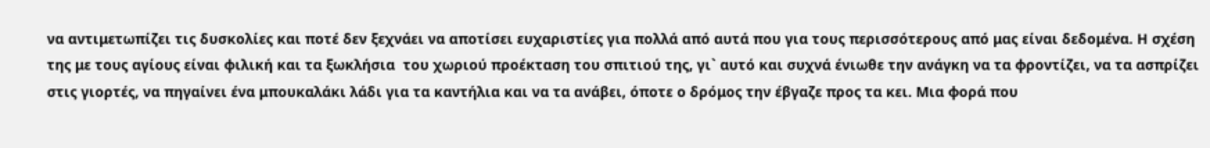να αντιμετωπίζει τις δυσκολίες και ποτέ δεν ξεχνάει να αποτίσει ευχαριστίες για πολλά από αυτά που για τους περισσότερους από μας είναι δεδομένα. Η σχέση της με τους αγίους είναι φιλική και τα ξωκλήσια  του χωριού προέκταση του σπιτιού της, γι` αυτό και συχνά ένιωθε την ανάγκη να τα φροντίζει, να τα ασπρίζει στις γιορτές, να πηγαίνει ένα μπουκαλάκι λάδι για τα καντήλια και να τα ανάβει, όποτε ο δρόμος την έβγαζε προς τα κει. Μια φορά που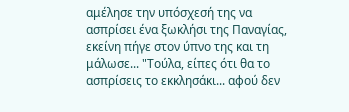αμέλησε την υπόσχεσή της να ασπρίσει ένα ξωκλήσι της Παναγίας, εκείνη πήγε στον ύπνο της και τη μάλωσε... "Τούλα, είπες ότι θα το ασπρίσεις το εκκλησάκι... αφού δεν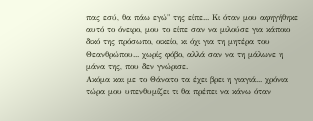πας εσύ, θα πάω εγώ" της είπε... Κι όταν μου αφηγήθηκε αυτό το όνειρο, μου το είπε σαν να μιλούσε για κάποιο δικό της πρόσωπο, οικείο, κι όχι για τη μητέρα του Θεανθρώπου... χωρίς φόβο, αλλά σαν να τη μάλωνε η μάνα της, που δεν γνώρισε.
Ακόμα και με το Θάνατο τα έχει βρει η γιαγιά... χρόνια τώρα μου υπενθυμίζει τι θα πρέπει να κάνω όταν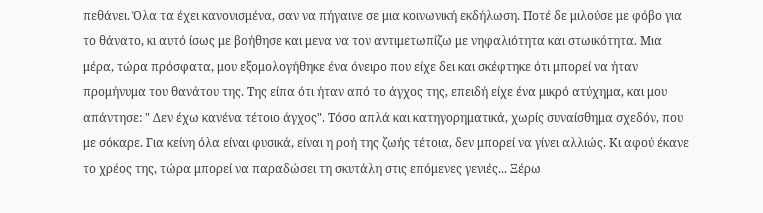πεθάνει. Όλα τα έχει κανονισμένα, σαν να πήγαινε σε μια κοινωνική εκδήλωση. Ποτέ δε μιλούσε με φόβο για το θάνατο, κι αυτό ίσως με βοήθησε και μενα να τον αντιμετωπίζω με νηφαλιότητα και στωικότητα. Μια μέρα, τώρα πρόσφατα, μου εξομολογήθηκε ένα όνειρο που είχε δει και σκέφτηκε ότι μπορεί να ήταν προμήνυμα του θανάτου της. Της είπα ότι ήταν από το άγχος της, επειδή είχε ένα μικρό ατύχημα, και μου απάντησε: " Δεν έχω κανένα τέτοιο άγχος". Τόσο απλά και κατηγορηματικά, χωρίς συναίσθημα σχεδόν, που με σόκαρε. Για κείνη όλα είναι φυσικά, είναι η ροή της ζωής τέτοια, δεν μπορεί να γίνει αλλιώς. Κι αφού έκανε το χρέος της, τώρα μπορεί να παραδώσει τη σκυτάλη στις επόμενες γενιές... Ξέρω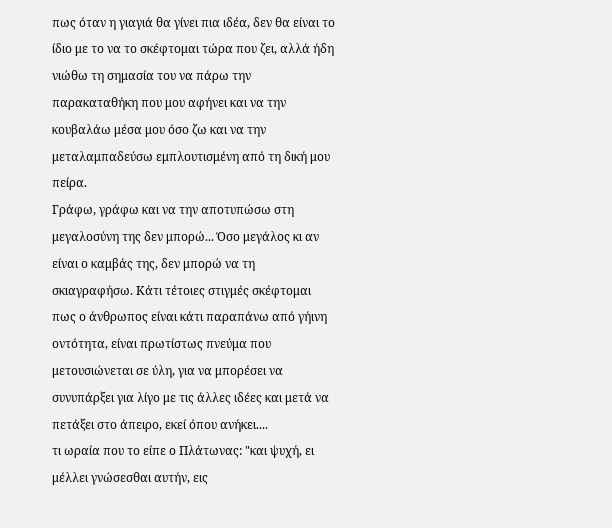πως όταν η γιαγιά θα γίνει πια ιδέα, δεν θα είναι το ίδιο με το να το σκέφτομαι τώρα που ζει, αλλά ήδη νιώθω τη σημασία του να πάρω την παρακαταθήκη που μου αφήνει και να την κουβαλάω μέσα μου όσο ζω και να την μεταλαμπαδεύσω εμπλουτισμένη από τη δική μου πείρα.
Γράφω, γράφω και να την αποτυπώσω στη μεγαλοσύνη της δεν μπορώ... Όσο μεγάλος κι αν  είναι ο καμβάς της, δεν μπορώ να τη σκιαγραφήσω. Κάτι τέτοιες στιγμές σκέφτομαι πως ο άνθρωπος είναι κάτι παραπάνω από γήινη οντότητα, είναι πρωτίστως πνεύμα που μετουσιώνεται σε ύλη, για να μπορέσει να συνυπάρξει για λίγο με τις άλλες ιδέες και μετά να πετάξει στο άπειρο, εκεί όπου ανήκει....
τι ωραία που το είπε ο Πλάτωνας: "και ψυχή, ει μέλλει γνώσεσθαι αυτήν, εις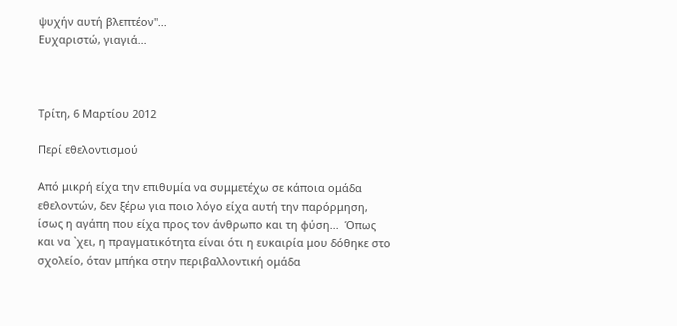ψυχήν αυτή βλεπτέον"...
Ευχαριστώ, γιαγιά...



Τρίτη, 6 Μαρτίου 2012

Περί εθελοντισμού

Από μικρή είχα την επιθυμία να συμμετέχω σε κάποια ομάδα εθελοντών, δεν ξέρω για ποιο λόγο είχα αυτή την παρόρμηση, ίσως η αγάπη που είχα προς τον άνθρωπο και τη φύση...  Όπως και να `χει, η πραγματικότητα είναι ότι η ευκαιρία μου δόθηκε στο σχολείο, όταν μπήκα στην περιβαλλοντική ομάδα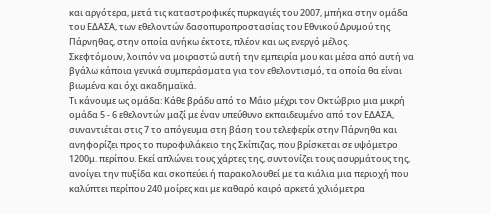και αργότερα, μετά τις καταστροφικές πυρκαγιές του 2007, μπήκα στην ομάδα του ΕΔΑΣΑ, των εθελοντών δασοπυροπροστασίας του Εθνικού Δρυμού της Πάρνηθας, στην οποία ανήκω έκτοτε, πλέον και ως ενεργό μέλος.
Σκεφτόμουν, λοιπόν να μοιραστώ αυτή την εμπειρία μου και μέσα από αυτή να βγάλω κάποια γενικά συμπεράσματα για τον εθελοντισμό, τα οποία θα είναι βιωμένα και όχι ακαδημαϊκά.
Τι κάνουμε ως ομάδα: Κάθε βράδυ από το Μάιο μέχρι τον Οκτώβριο μια μικρή ομάδα 5 - 6 εθελοντών μαζί με έναν υπεύθυνο εκπαιδευμένο από τον ΕΔΑΣΑ, συναντιέται στις 7 το απόγευμα στη βάση του τελεφερίκ στην Πάρνηθα και ανηφορίζει προς το πυροφυλάκειο της Σκίπιζας, που βρίσκεται σε υψόμετρο 1200μ. περίπου. Εκεί απλώνει τους χάρτες της, συντονίζει τους ασυρμάτους της, ανοίγει την πυξίδα και σκοπεύει ή παρακολουθεί με τα κιάλια μια περιοχή που καλύπτει περίπου 240 μοίρες και με καθαρό καιρό αρκετά χιλιόμετρα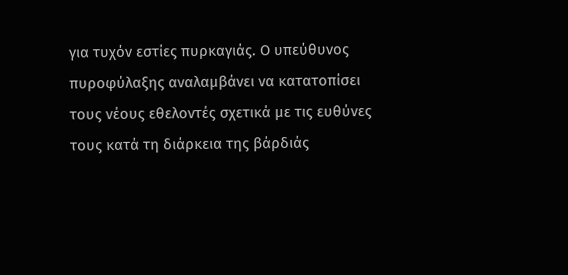για τυχόν εστίες πυρκαγιάς. Ο υπεύθυνος πυροφύλαξης αναλαμβάνει να κατατοπίσει τους νέους εθελοντές σχετικά με τις ευθύνες τους κατά τη διάρκεια της βάρδιάς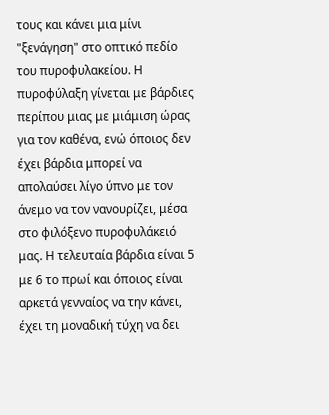τους και κάνει μια μίνι "ξενάγηση" στο οπτικό πεδίο του πυροφυλακείου. Η πυροφύλαξη γίνεται με βάρδιες περίπου μιας με μιάμιση ώρας για τον καθένα, ενώ όποιος δεν έχει βάρδια μπορεί να απολαύσει λίγο ύπνο με τον άνεμο να τον νανουρίζει, μέσα στο φιλόξενο πυροφυλάκειό μας. Η τελευταία βάρδια είναι 5 με 6 το πρωί και όποιος είναι αρκετά γενναίος να την κάνει, έχει τη μοναδική τύχη να δει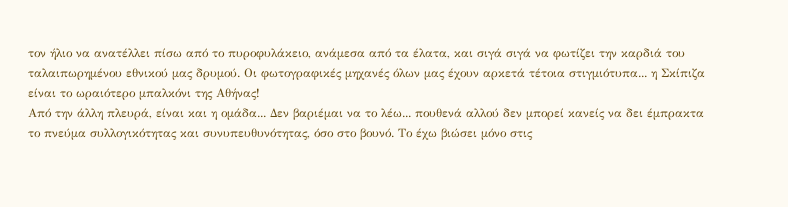τον ήλιο να ανατέλλει πίσω από το πυροφυλάκειο, ανάμεσα από τα έλατα, και σιγά σιγά να φωτίζει την καρδιά του ταλαιπωρημένου εθνικού μας δρυμού. Οι φωτογραφικές μηχανές όλων μας έχουν αρκετά τέτοια στιγμιότυπα... η Σκίπιζα είναι το ωραιότερο μπαλκόνι της Αθήνας!
Από την άλλη πλευρά, είναι και η ομάδα... Δεν βαριέμαι να το λέω... πουθενά αλλού δεν μπορεί κανείς να δει έμπρακτα το πνεύμα συλλογικότητας και συνυπευθυνότητας, όσο στο βουνό. Το έχω βιώσει μόνο στις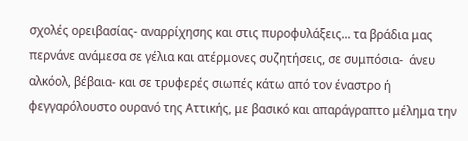σχολές ορειβασίας- αναρρίχησης και στις πυροφυλάξεις... τα βράδια μας περνάνε ανάμεσα σε γέλια και ατέρμονες συζητήσεις, σε συμπόσια-  άνευ αλκόολ, βέβαια- και σε τρυφερές σιωπές κάτω από τον έναστρο ή φεγγαρόλουστο ουρανό της Αττικής, με βασικό και απαράγραπτο μέλημα την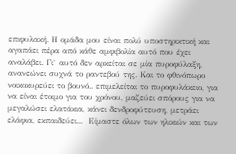επιφυλακή. Η ομάδα μου είναι πολύ υποστηρικτική και αγαπάει πέρα από κάθε αμφιβολία αυτό που έχει αναλάβει. Γι` αυτό δεν αρκείται σε μία πυροφύλαξη, ανανεώνει συχνά το ραντεβού της. Και το φθινόπωρο νοικοκυρεύει το βουνό.. επιμελείται το πυροφυλάκειο, για να είναι έτοιμο για του χρόνου, μαζεύει σπόρους για να μεγαλώσει ελατάκια, κάνει δενδροφύτευση, μετράει ελάφια, εκπαιδεύει...  Είμαστε όλων των ηλικιών και των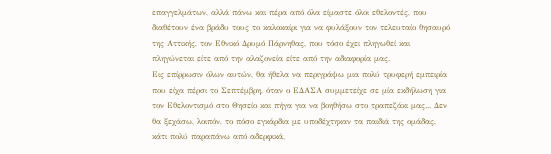επαγγελμάτων, αλλά πάνω και πέρα από όλα είμαστε όλοι εθελοντές, που διαθέτουν ένα βράδυ τους το καλοκαίρι για να φυλάξουν τον τελευταίο θησαυρό της Αττικής, τον Εθνικό Δρυμό Πάρνηθας, που τόσο έχει πληγωθεί και πληγώνεται είτε από την αλαζονεία είτε από την αδιαφορία μας.
Εις επίρρωσιν όλων αυτών, θα ήθελα να περιγράψω μια πολύ τρυφερή εμπειρία που είχα πέρσι το Σεπτέμβρη, όταν ο ΕΔΑΣΑ συμμετείχε σε μία εκδήλωση για τον Εθελοντισμό στο Θησείο και πήγα για να βοηθήσω στο τραπεζάκι μας... Δεν θα ξεχάσω, λοιπόν, το πόσο εγκάρδια με υποδέχτηκαν τα παιδιά της ομάδας, κάτι πολύ παραπάνω από αδερφικά,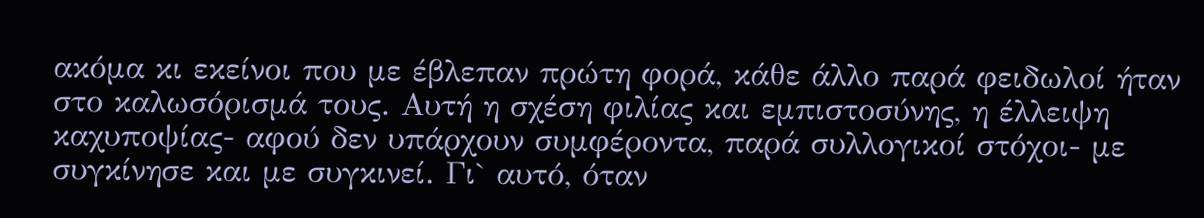ακόμα κι εκείνοι που με έβλεπαν πρώτη φορά, κάθε άλλο παρά φειδωλοί ήταν στο καλωσόρισμά τους. Αυτή η σχέση φιλίας και εμπιστοσύνης, η έλλειψη καχυποψίας- αφού δεν υπάρχουν συμφέροντα, παρά συλλογικοί στόχοι- με συγκίνησε και με συγκινεί. Γι` αυτό, όταν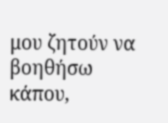μου ζητούν να βοηθήσω κάπου,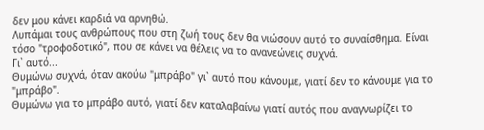δεν μου κάνει καρδιά να αρνηθώ.
Λυπάμαι τους ανθρώπους που στη ζωή τους δεν θα νιώσουν αυτό το συναίσθημα. Είναι τόσο "τροφοδοτικό", που σε κάνει να θέλεις να το ανανεώνεις συχνά.
Γι` αυτό...
Θυμώνω συχνά, όταν ακούω "μπράβο" γι` αυτό που κάνουμε, γιατί δεν το κάνουμε για το  "μπράβο".
Θυμώνω για το μπράβο αυτό, γιατί δεν καταλαβαίνω γιατί αυτός που αναγνωρίζει το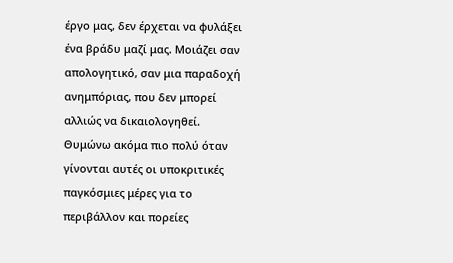έργο μας, δεν έρχεται να φυλάξει ένα βράδυ μαζί μας. Μοιάζει σαν απολογητικό, σαν μια παραδοχή ανημπόριας, που δεν μπορεί αλλιώς να δικαιολογηθεί.
Θυμώνω ακόμα πιο πολύ όταν γίνονται αυτές οι υποκριτικές παγκόσμιες μέρες για το περιβάλλον και πορείες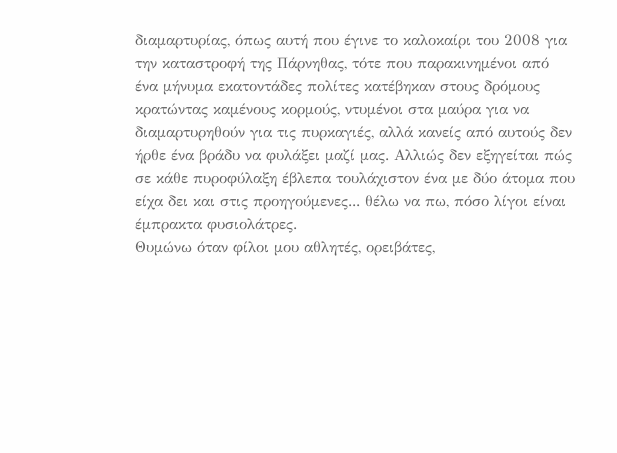διαμαρτυρίας, όπως αυτή που έγινε το καλοκαίρι του 2008 για την καταστροφή της Πάρνηθας, τότε που παρακινημένοι από ένα μήνυμα εκατοντάδες πολίτες κατέβηκαν στους δρόμους κρατώντας καμένους κορμούς, ντυμένοι στα μαύρα για να διαμαρτυρηθούν για τις πυρκαγιές, αλλά κανείς από αυτούς δεν ήρθε ένα βράδυ να φυλάξει μαζί μας. Αλλιώς δεν εξηγείται πώς σε κάθε πυροφύλαξη έβλεπα τουλάχιστον ένα με δύο άτομα που είχα δει και στις προηγούμενες... θέλω να πω, πόσο λίγοι είναι έμπρακτα φυσιολάτρες.
Θυμώνω όταν φίλοι μου αθλητές, ορειβάτες,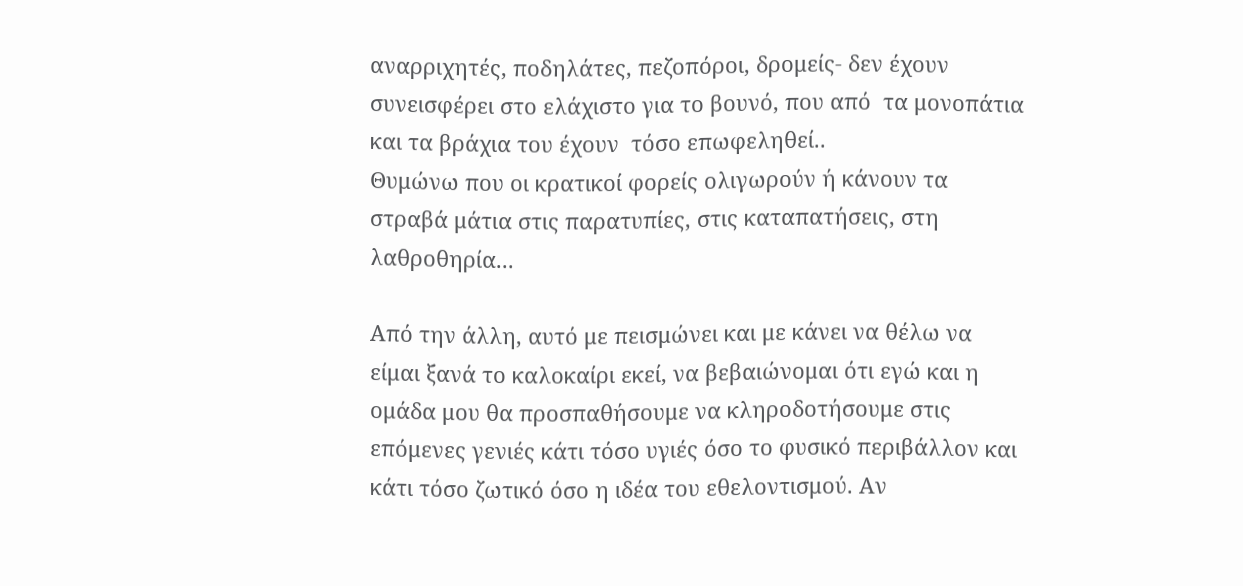αναρριχητές, ποδηλάτες, πεζοπόροι, δρομείς- δεν έχουν συνεισφέρει στο ελάχιστο για το βουνό, που από  τα μονοπάτια και τα βράχια του έχουν  τόσο επωφεληθεί..
Θυμώνω που οι κρατικοί φορείς ολιγωρούν ή κάνουν τα στραβά μάτια στις παρατυπίες, στις καταπατήσεις, στη λαθροθηρία...

Από την άλλη, αυτό με πεισμώνει και με κάνει να θέλω να είμαι ξανά το καλοκαίρι εκεί, να βεβαιώνομαι ότι εγώ και η ομάδα μου θα προσπαθήσουμε να κληροδοτήσουμε στις επόμενες γενιές κάτι τόσο υγιές όσο το φυσικό περιβάλλον και κάτι τόσο ζωτικό όσο η ιδέα του εθελοντισμού. Αν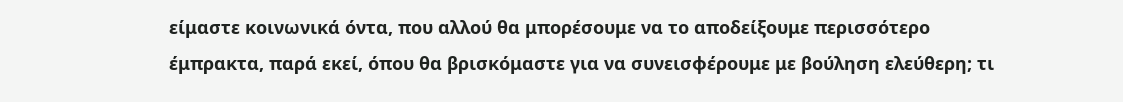είμαστε κοινωνικά όντα, που αλλού θα μπορέσουμε να το αποδείξουμε περισσότερο έμπρακτα, παρά εκεί, όπου θα βρισκόμαστε για να συνεισφέρουμε με βούληση ελεύθερη; τι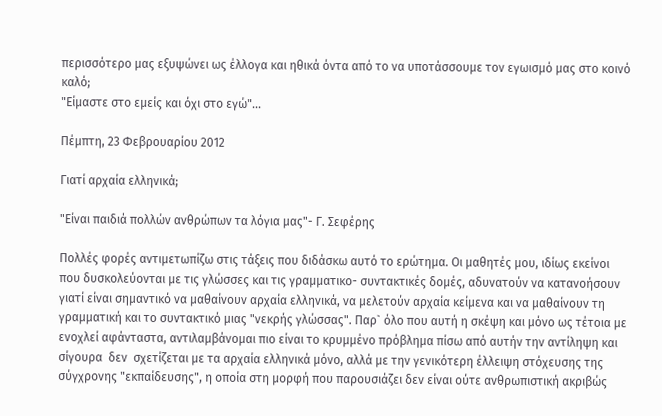περισσότερο μας εξυψώνει ως έλλογα και ηθικά όντα από το να υποτάσσουμε τον εγωισμό μας στο κοινό καλό;
"Είμαστε στο εμείς και όχι στο εγώ"...

Πέμπτη, 23 Φεβρουαρίου 2012

Γιατί αρχαία ελληνικά;

"Είναι παιδιά πολλών ανθρώπων τα λόγια μας"- Γ. Σεφέρης

Πολλές φορές αντιμετωπίζω στις τάξεις που διδάσκω αυτό το ερώτημα. Οι μαθητές μου, ιδίως εκείνοι που δυσκολεύονται με τις γλώσσες και τις γραμματικο- συντακτικές δομές, αδυνατούν να κατανοήσουν γιατί είναι σημαντικό να μαθαίνουν αρχαία ελληνικά, να μελετούν αρχαία κείμενα και να μαθαίνουν τη γραμματική και το συντακτικό μιας "νεκρής γλώσσας". Παρ` όλο που αυτή η σκέψη και μόνο ως τέτοια με ενοχλεί αφάνταστα, αντιλαμβάνομαι πιο είναι το κρυμμένο πρόβλημα πίσω από αυτήν την αντίληψη και σίγουρα  δεν  σχετίζεται με τα αρχαία ελληνικά μόνο, αλλά με την γενικότερη έλλειψη στόχευσης της σύγχρονης "εκπαίδευσης", η οποία στη μορφή που παρουσιάζει δεν είναι ούτε ανθρωπιστική ακριβώς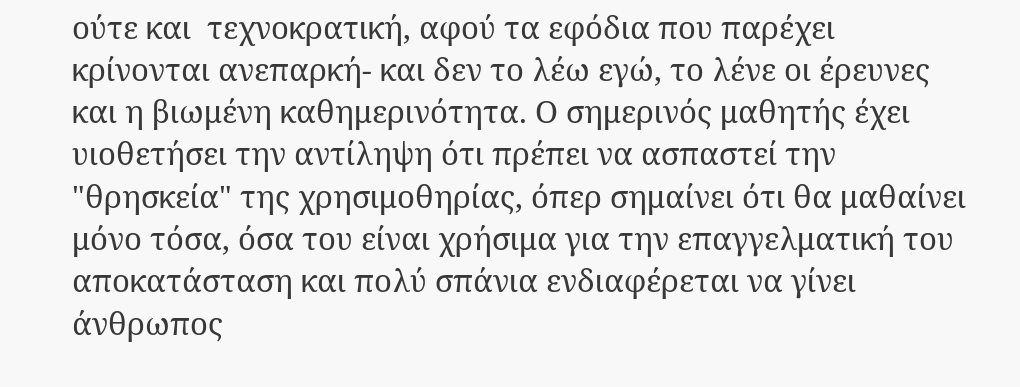ούτε και  τεχνοκρατική, αφού τα εφόδια που παρέχει κρίνονται ανεπαρκή- και δεν το λέω εγώ, το λένε οι έρευνες και η βιωμένη καθημερινότητα. Ο σημερινός μαθητής έχει υιοθετήσει την αντίληψη ότι πρέπει να ασπαστεί την "θρησκεία" της χρησιμοθηρίας, όπερ σημαίνει ότι θα μαθαίνει μόνο τόσα, όσα του είναι χρήσιμα για την επαγγελματική του αποκατάσταση και πολύ σπάνια ενδιαφέρεται να γίνει άνθρωπος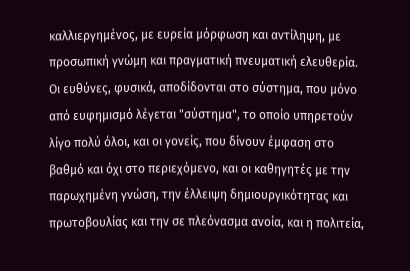καλλιεργημένος, με ευρεία μόρφωση και αντίληψη, με προσωπική γνώμη και πραγματική πνευματική ελευθερία. Οι ευθύνες, φυσικά, αποδίδονται στο σύστημα, που μόνο από ευφημισμό λέγεται "σύστημα", το οποίο υπηρετούν λίγο πολύ όλοι, και οι γονείς, που δίνουν έμφαση στο βαθμό και όχι στο περιεχόμενο, και οι καθηγητές με την παρωχημένη γνώση, την έλλειψη δημιουργικότητας και πρωτοβουλίας και την σε πλεόνασμα ανοία, και η πολιτεία,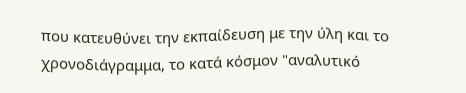που κατευθύνει την εκπαίδευση με την ύλη και το χρονοδιάγραμμα, το κατά κόσμον "αναλυτικό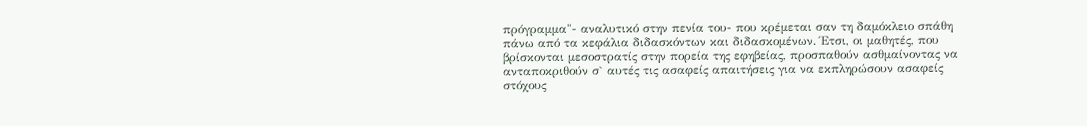πρόγραμμα"- αναλυτικό στην πενία του- που κρέμεται σαν τη δαμόκλειο σπάθη πάνω από τα κεφάλια διδασκόντων και διδασκομένων. Έτσι, οι μαθητές, που βρίσκονται μεσοστρατίς στην πορεία της εφηβείας, προσπαθούν ασθμαίνοντας να ανταποκριθούν σ` αυτές τις ασαφείς απαιτήσεις για να εκπληρώσουν ασαφείς στόχους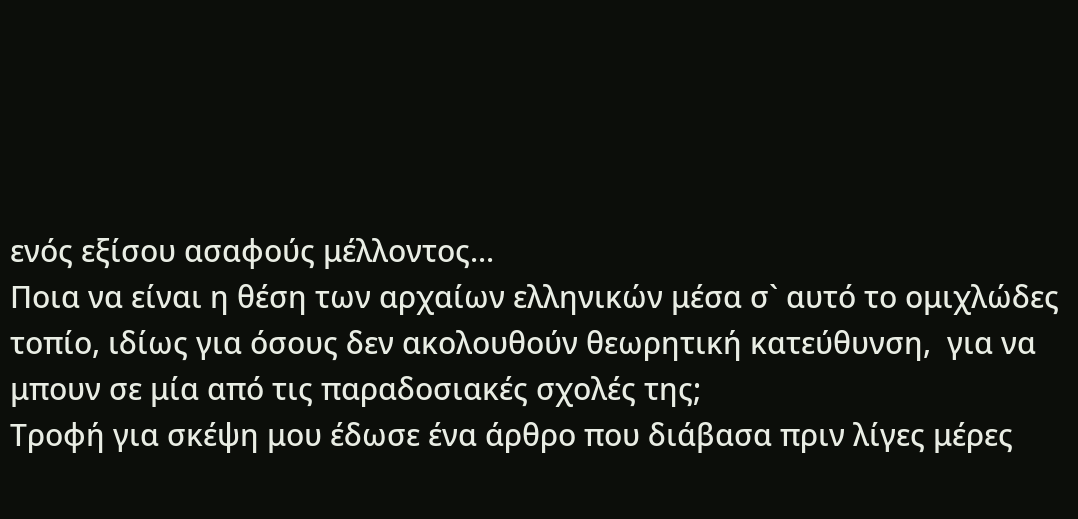ενός εξίσου ασαφούς μέλλοντος...
Ποια να είναι η θέση των αρχαίων ελληνικών μέσα σ` αυτό το ομιχλώδες τοπίο, ιδίως για όσους δεν ακολουθούν θεωρητική κατεύθυνση,  για να μπουν σε μία από τις παραδοσιακές σχολές της;
Τροφή για σκέψη μου έδωσε ένα άρθρο που διάβασα πριν λίγες μέρες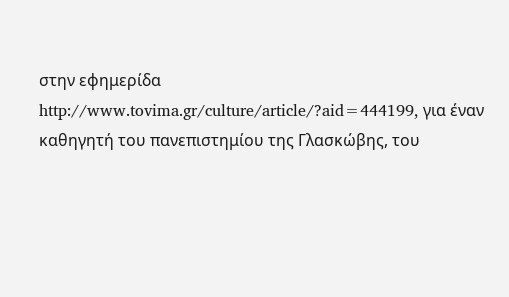στην εφημερίδα http://www.tovima.gr/culture/article/?aid=444199, για έναν καθηγητή του πανεπιστημίου της Γλασκώβης, του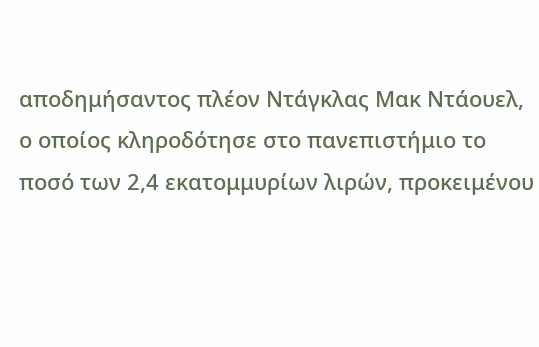αποδημήσαντος πλέον Ντάγκλας Μακ Ντάουελ, ο οποίος κληροδότησε στο πανεπιστήμιο το ποσό των 2,4 εκατομμυρίων λιρών, προκειμένου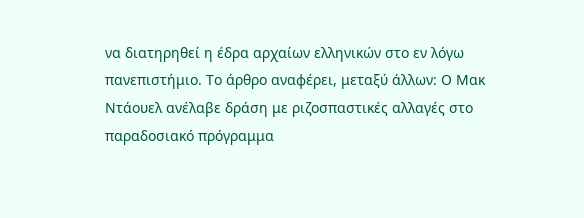να διατηρηθεί η έδρα αρχαίων ελληνικών στο εν λόγω πανεπιστήμιο. Το άρθρο αναφέρει, μεταξύ άλλων: Ο Μακ Ντάουελ ανέλαβε δράση με ριζοσπαστικές αλλαγές στο παραδοσιακό πρόγραμμα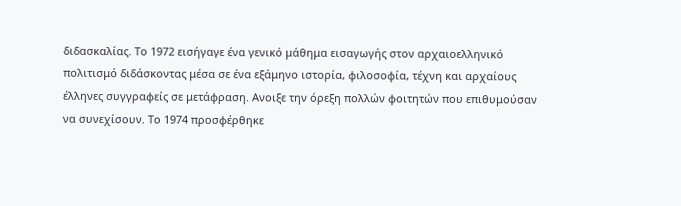διδασκαλίας. Το 1972 εισήγαγε ένα γενικό μάθημα εισαγωγής στον αρχαιοελληνικό πολιτισμό διδάσκοντας μέσα σε ένα εξάμηνο ιστορία, φιλοσοφία, τέχνη και αρχαίους έλληνες συγγραφείς σε μετάφραση. Ανοιξε την όρεξη πολλών φοιτητών που επιθυμούσαν να συνεχίσουν. Το 1974 προσφέρθηκε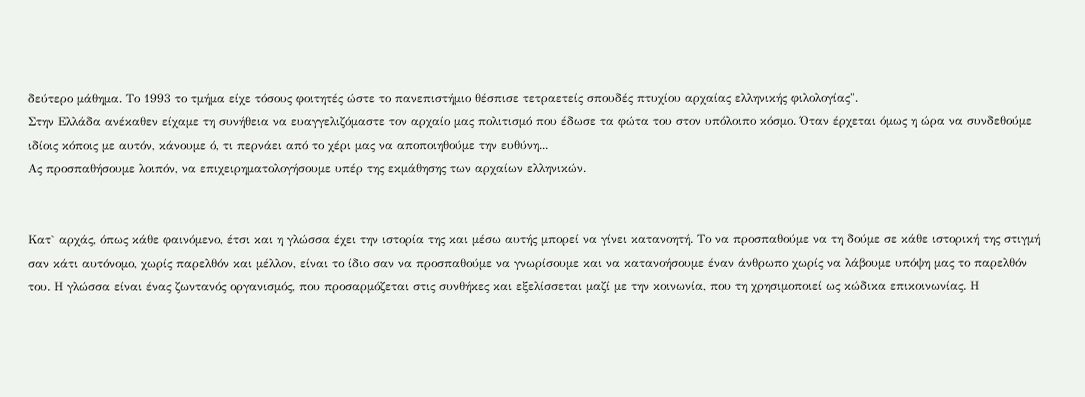δεύτερο μάθημα. Το 1993 το τμήμα είχε τόσους φοιτητές ώστε το πανεπιστήμιο θέσπισε τετραετείς σπουδές πτυχίου αρχαίας ελληνικής φιλολογίας".
Στην Ελλάδα ανέκαθεν είχαμε τη συνήθεια να ευαγγελιζόμαστε τον αρχαίο μας πολιτισμό που έδωσε τα φώτα του στον υπόλοιπο κόσμο. Όταν έρχεται όμως η ώρα να συνδεθούμε ιδίοις κόποις με αυτόν, κάνουμε ό, τι περνάει από το χέρι μας να αποποιηθούμε την ευθύνη...
Ας προσπαθήσουμε λοιπόν, να επιχειρηματολογήσουμε υπέρ της εκμάθησης των αρχαίων ελληνικών.


Κατ` αρχάς, όπως κάθε φαινόμενο, έτσι και η γλώσσα έχει την ιστορία της και μέσω αυτής μπορεί να γίνει κατανοητή. Το να προσπαθούμε να τη δούμε σε κάθε ιστορική της στιγμή σαν κάτι αυτόνομο, χωρίς παρελθόν και μέλλον, είναι το ίδιο σαν να προσπαθούμε να γνωρίσουμε και να κατανοήσουμε έναν άνθρωπο χωρίς να λάβουμε υπόψη μας το παρελθόν του. Η γλώσσα είναι ένας ζωντανός οργανισμός, που προσαρμόζεται στις συνθήκες και εξελίσσεται μαζί με την κοινωνία, που τη χρησιμοποιεί ως κώδικα επικοινωνίας. Η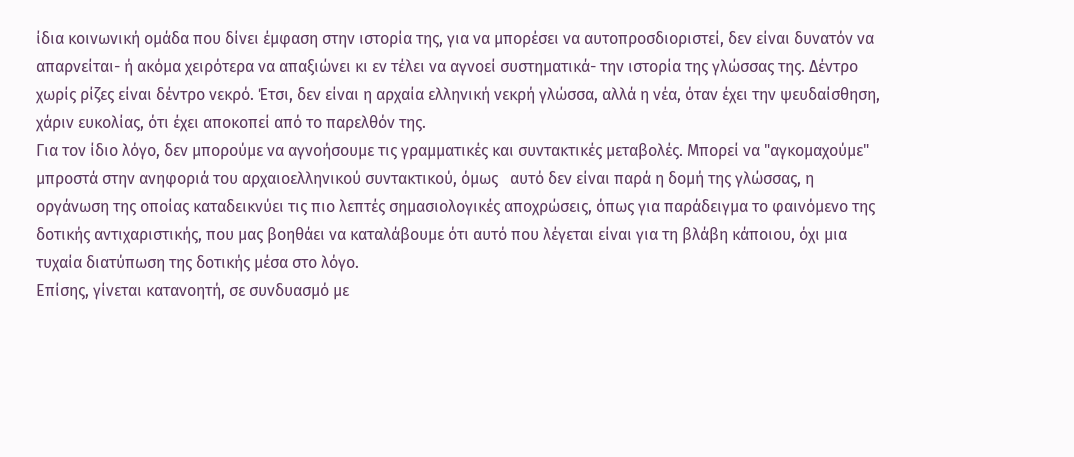ίδια κοινωνική ομάδα που δίνει έμφαση στην ιστορία της, για να μπορέσει να αυτοπροσδιοριστεί, δεν είναι δυνατόν να απαρνείται- ή ακόμα χειρότερα να απαξιώνει κι εν τέλει να αγνοεί συστηματικά- την ιστορία της γλώσσας της. Δέντρο χωρίς ρίζες είναι δέντρο νεκρό. Έτσι, δεν είναι η αρχαία ελληνική νεκρή γλώσσα, αλλά η νέα, όταν έχει την ψευδαίσθηση, χάριν ευκολίας, ότι έχει αποκοπεί από το παρελθόν της.
Για τον ίδιο λόγο, δεν μπορούμε να αγνοήσουμε τις γραμματικές και συντακτικές μεταβολές. Μπορεί να "αγκομαχούμε" μπροστά στην ανηφοριά του αρχαιοελληνικού συντακτικού, όμως   αυτό δεν είναι παρά η δομή της γλώσσας, η οργάνωση της οποίας καταδεικνύει τις πιο λεπτές σημασιολογικές αποχρώσεις, όπως για παράδειγμα το φαινόμενο της δοτικής αντιχαριστικής, που μας βοηθάει να καταλάβουμε ότι αυτό που λέγεται είναι για τη βλάβη κάποιου, όχι μια τυχαία διατύπωση της δοτικής μέσα στο λόγο.
Επίσης, γίνεται κατανοητή, σε συνδυασμό με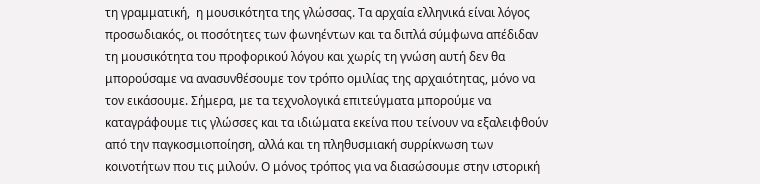τη γραμματική,  η μουσικότητα της γλώσσας. Τα αρχαία ελληνικά είναι λόγος προσωδιακός, οι ποσότητες των φωνηέντων και τα διπλά σύμφωνα απέδιδαν τη μουσικότητα του προφορικού λόγου και χωρίς τη γνώση αυτή δεν θα μπορούσαμε να ανασυνθέσουμε τον τρόπο ομιλίας της αρχαιότητας, μόνο να τον εικάσουμε. Σήμερα, με τα τεχνολογικά επιτεύγματα μπορούμε να καταγράφουμε τις γλώσσες και τα ιδιώματα εκείνα που τείνουν να εξαλειφθούν από την παγκοσμιοποίηση, αλλά και τη πληθυσμιακή συρρίκνωση των κοινοτήτων που τις μιλούν. Ο μόνος τρόπος για να διασώσουμε στην ιστορική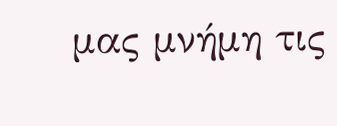μας μνήμη τις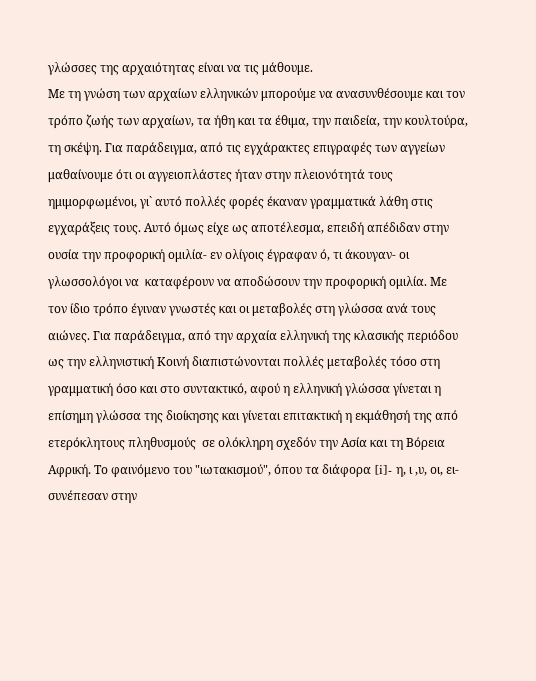γλώσσες της αρχαιότητας είναι να τις μάθουμε.
Με τη γνώση των αρχαίων ελληνικών μπορούμε να ανασυνθέσουμε και τον τρόπο ζωής των αρχαίων, τα ήθη και τα έθιμα, την παιδεία, την κουλτούρα, τη σκέψη. Για παράδειγμα, από τις εγχάρακτες επιγραφές των αγγείων μαθαίνουμε ότι οι αγγειοπλάστες ήταν στην πλειονότητά τους ημιμορφωμένοι, γι` αυτό πολλές φορές έκαναν γραμματικά λάθη στις εγχαράξεις τους. Αυτό όμως είχε ως αποτέλεσμα, επειδή απέδιδαν στην ουσία την προφορική ομιλία- εν ολίγοις έγραφαν ό, τι άκουγαν- οι γλωσσολόγοι να  καταφέρουν να αποδώσουν την προφορική ομιλία. Με τον ίδιο τρόπο έγιναν γνωστές και οι μεταβολές στη γλώσσα ανά τους αιώνες. Για παράδειγμα, από την αρχαία ελληνική της κλασικής περιόδου ως την ελληνιστική Κοινή διαπιστώνονται πολλές μεταβολές τόσο στη γραμματική όσο και στο συντακτικό, αφού η ελληνική γλώσσα γίνεται η επίσημη γλώσσα της διοίκησης και γίνεται επιτακτική η εκμάθησή της από ετερόκλητους πληθυσμούς  σε ολόκληρη σχεδόν την Ασία και τη Βόρεια Αφρική. Το φαινόμενο του "ιωτακισμού", όπου τα διάφορα [i]- η, ι ,υ, οι, ει- συνέπεσαν στην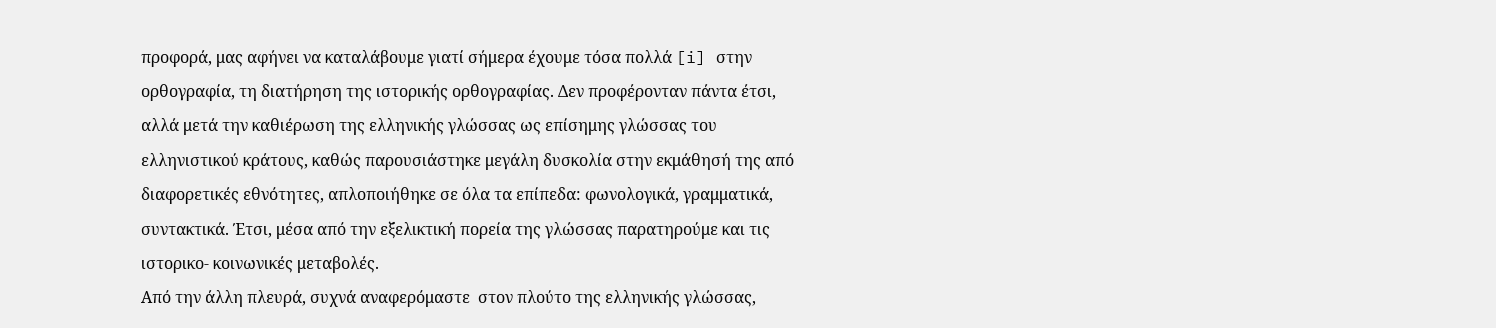προφορά, μας αφήνει να καταλάβουμε γιατί σήμερα έχουμε τόσα πολλά [i] στην ορθογραφία, τη διατήρηση της ιστορικής ορθογραφίας. Δεν προφέρονταν πάντα έτσι, αλλά μετά την καθιέρωση της ελληνικής γλώσσας ως επίσημης γλώσσας του ελληνιστικού κράτους, καθώς παρουσιάστηκε μεγάλη δυσκολία στην εκμάθησή της από διαφορετικές εθνότητες, απλοποιήθηκε σε όλα τα επίπεδα: φωνολογικά, γραμματικά, συντακτικά. Έτσι, μέσα από την εξελικτική πορεία της γλώσσας παρατηρούμε και τις ιστορικο- κοινωνικές μεταβολές.
Από την άλλη πλευρά, συχνά αναφερόμαστε  στον πλούτο της ελληνικής γλώσσας,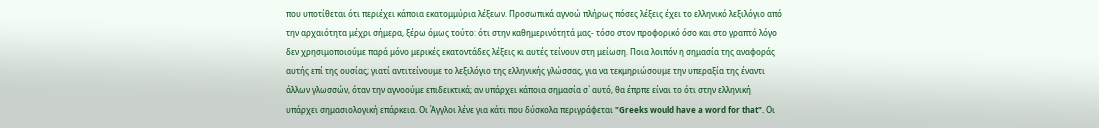που υποτίθεται ότι περιέχει κάποια εκατομμύρια λέξεων. Προσωπικά αγνοώ πλήρως πόσες λέξεις έχει το ελληνικό λεξιλόγιο από την αρχαιότητα μέχρι σήμερα, ξέρω όμως τούτο: ότι στην καθημερινότητά μας- τόσο στον προφορικό όσο και στο γραπτό λόγο δεν χρησιμοποιούμε παρά μόνο μερικές εκατοντάδες λέξεις κι αυτές τείνουν στη μείωση. Ποια λοιπόν η σημασία της αναφοράς αυτής επί της ουσίας; γιατί αντιτείνουμε το λεξιλόγιο της ελληνικής γλώσσας, για να τεκμηριώσουμε την υπεραξία της έναντι άλλων γλωσσών, όταν την αγνοούμε επιδεικτικά; αν υπάρχει κάποια σημασία σ` αυτό, θα έπρπε είναι το ότι στην ελληνική υπάρχει σημασιολογική επάρκεια. Οι Άγγλοι λένε για κάτι που δύσκολα περιγράφεται "Greeks would have a word for that". Οι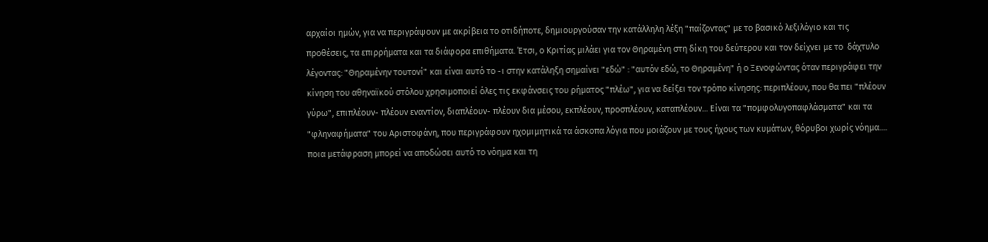αρχαίοι ημών, για να περιγράψουν με ακρίβεια το οτιδήποτε, δημιουργούσαν την κατάλληλη λέξη "παίζοντας" με το βασικό λεξιλόγιο και τις προθέσεις, τα επιρρήματα και τα διάφορα επιθήματα. Έτσι, ο Κριτίας μιλάει για τον Θηραμένη στη δίκη του δεύτερου και τον δείχνει με το  δάχτυλο λέγοντας: "Θηραμένην τουτονί" και είναι αυτό το -ι στην κατάληξη σημαίνει "εδώ" : "αυτόν εδώ, το Θηραμένη" ή ο Ξενοφώντας όταν περιγράφει την κίνηση του αθηναϊκού στόλου χρησιμοποιεί όλες τις εκφάνσεις του ρήματος "πλέω", για να δείξει τον τρόπο κίνησης: περιπλέουν, που θα πει "πλέουν γύρω", επιπλέουν- πλέουν εναντίον, διαπλέουν- πλέουν δια μέσου, εκπλέουν, προσπλέουν, καταπλέουν... Είναι τα "πομφολυγοπαφλάσματα" και τα "φληναφήματα" του Αριστοφάνη, που περιγράφουν ηχομιμητικά τα άσκοπα λόγια που μοιάζουν με τους ήχους των κυμάτων, θόρυβοι χωρίς νόημα.... ποια μετάφραση μπορεί να αποδώσει αυτό το νόημα και τη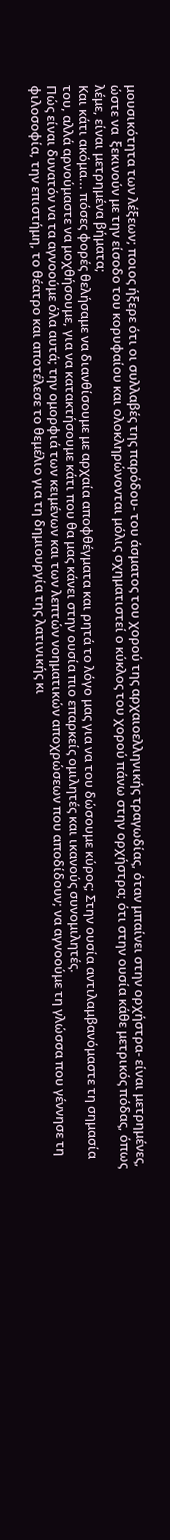μουσικότητα των λέξεων; ποιος ήξερε ότι οι συλλαβές της παρόδου- του άσματος του χορού της αρχαιοελληνικής τραγωδίας, όταν μπαίνει στην ορχήστρα- είναι μετρημένες, ώστε να  ξεκινούν με την είσοδο του κορυφαίου και ολοκληρώνονται μόλις σχηματιστεί ο κύκλος του χορού πάνω στην ορχήστρα; ότι στην ουσία κάθε μετρικός πόδας, όπως λέμε, είναι μετρημένα βήματα;
Και κάτι ακόμα... πόσες φορές θελήσαμε να διανθίσουμε με αρχαία αποφθέγματα και ρητά το λόγο μας για να του δώσουμε κύρος; Στην ουσία αντιλαμβανόμαστε τη σημασία του, αλλά αρνούμαστε να μοχθήσουμε, για να κατακτήσουμε κάτι που θα μας κάνει στην ουσία πιο επαρκείς ομιλητές και ικανούς συνομιλητές.
Πώς είναι δυνατόν να τα αγνοούμε όλα αυτά; την ομορφιά των κειμένων και των λεπτών νοηματικών αποχρώσεων που αποδίδουν; να αγνοούμε τη γλώσσα που γέννησε τη φιλοσοφία, την επιστήμη, το θέατρο και αποτέλεσε το θεμέλιο για τη δημιουργία της λατινικής κι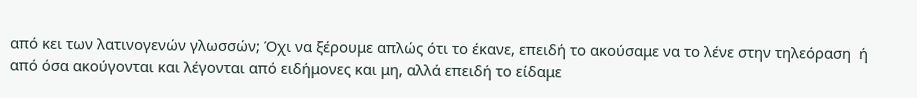από κει των λατινογενών γλωσσών; Όχι να ξέρουμε απλώς ότι το έκανε, επειδή το ακούσαμε να το λένε στην τηλεόραση  ή από όσα ακούγονται και λέγονται από ειδήμονες και μη, αλλά επειδή το είδαμε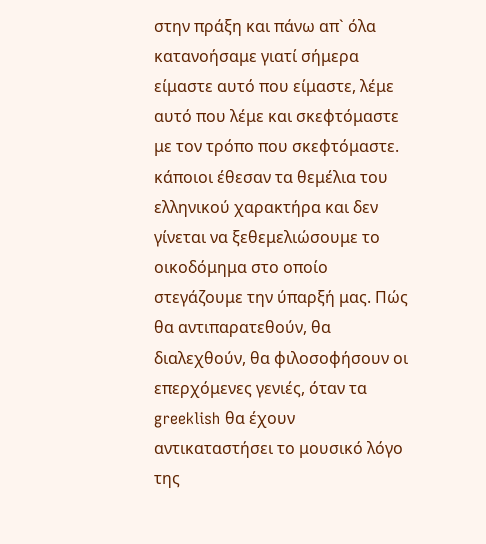στην πράξη και πάνω απ` όλα κατανοήσαμε γιατί σήμερα είμαστε αυτό που είμαστε, λέμε αυτό που λέμε και σκεφτόμαστε με τον τρόπο που σκεφτόμαστε. κάποιοι έθεσαν τα θεμέλια του ελληνικού χαρακτήρα και δεν γίνεται να ξεθεμελιώσουμε το οικοδόμημα στο οποίο στεγάζουμε την ύπαρξή μας. Πώς θα αντιπαρατεθούν, θα διαλεχθούν, θα φιλοσοφήσουν οι επερχόμενες γενιές, όταν τα greeklish θα έχουν αντικαταστήσει το μουσικό λόγο της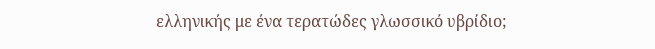ελληνικής με ένα τερατώδες γλωσσικό υβρίδιο;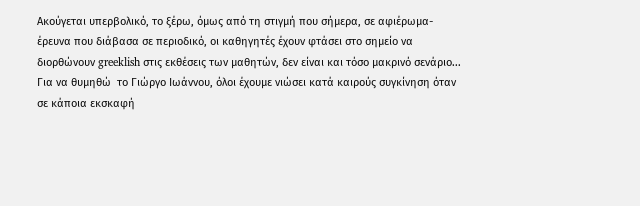Ακούγεται υπερβολικό, το ξέρω, όμως από τη στιγμή που σήμερα, σε αφιέρωμα- έρευνα που διάβασα σε περιοδικό, οι καθηγητές έχουν φτάσει στο σημείο να διορθώνουν greeklish στις εκθέσεις των μαθητών, δεν είναι και τόσο μακρινό σενάριο...
Για να θυμηθώ  το Γιώργο Ιωάννου, όλοι έχουμε νιώσει κατά καιρούς συγκίνηση όταν σε κάποια εκσκαφή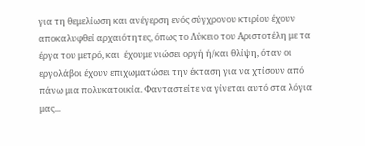για τη θεμελίωση και ανέγερση ενός σύγχρονου κτιρίου έχουν αποκαλυφθεί αρχαιότητες, όπως το Λύκειο του Αριστοτέλη με τα έργα του μετρό, και  έχουμε νιώσει οργή ή/και θλίψη, όταν οι εργολάβοι έχουν επιχωματώσει την έκταση για να χτίσουν από πάνω μια πολυκατοικία. Φανταστείτε να γίνεται αυτό στα λόγια μας...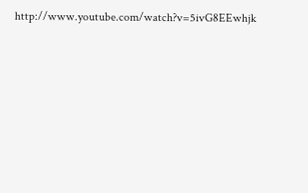http://www.youtube.com/watch?v=5ivG8EEwhjk